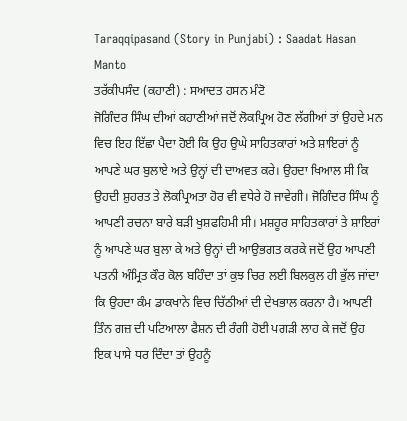Taraqqipasand (Story in Punjabi) : Saadat Hasan Manto
ਤਰੱਕੀਪਸੰਦ (ਕਹਾਣੀ) : ਸਆਦਤ ਹਸਨ ਮੰਟੋ
ਜੋਗਿੰਦਰ ਸਿੰਘ ਦੀਆਂ ਕਹਾਣੀਆਂ ਜਦੋਂ ਲੋਕਪ੍ਰਿਅ ਹੋਣ ਲੱਗੀਆਂ ਤਾਂ ਉਹਦੇ ਮਨ ਵਿਚ ਇਹ ਇੱਛਾ ਪੈਦਾ ਹੋਈ ਕਿ ਉਹ ਉਘੇ ਸਾਹਿਤਕਾਰਾਂ ਅਤੇ ਸ਼ਾਇਰਾਂ ਨੂੰ ਆਪਣੇ ਘਰ ਬੁਲਾਏ ਅਤੇ ਉਨ੍ਹਾਂ ਦੀ ਦਾਅਵਤ ਕਰੇ। ਉਹਦਾ ਖਿਆਲ ਸੀ ਕਿ ਉਹਦੀ ਸ਼ੁਹਰਤ ਤੇ ਲੋਕਪ੍ਰਿਅਤਾ ਹੋਰ ਵੀ ਵਧੇਰੇ ਹੋ ਜਾਵੇਗੀ। ਜੋਗਿੰਦਰ ਸਿੰਘ ਨੂੰ ਆਪਣੀ ਰਚਨਾ ਬਾਰੇ ਬੜੀ ਖੁਸ਼ਫਹਿਮੀ ਸੀ। ਮਸ਼ਹੂਰ ਸਾਹਿਤਕਾਰਾਂ ਤੇ ਸ਼ਾਇਰਾਂ ਨੂੰ ਆਪਣੇ ਘਰ ਬੁਲਾ ਕੇ ਅਤੇ ਉਨ੍ਹਾਂ ਦੀ ਆਉਭਗਤ ਕਰਕੇ ਜਦੋਂ ਉਹ ਆਪਣੀ ਪਤਨੀ ਅੰਮ੍ਰਿਤ ਕੌਰ ਕੋਲ ਬਹਿੰਦਾ ਤਾਂ ਕੁਝ ਚਿਰ ਲਈ ਬਿਲਕੁਲ ਹੀ ਭੁੱਲ ਜਾਂਦਾ ਕਿ ਉਹਦਾ ਕੰਮ ਡਾਕਖਾਨੇ ਵਿਚ ਚਿੱਠੀਆਂ ਦੀ ਦੇਖਭਾਲ ਕਰਨਾ ਹੈ। ਆਪਣੀ ਤਿੰਨ ਗਜ਼ ਦੀ ਪਟਿਆਲਾ ਫੈਸ਼ਨ ਦੀ ਰੰਗੀ ਹੋਈ ਪਗੜੀ ਲਾਹ ਕੇ ਜਦੋਂ ਉਹ ਇਕ ਪਾਸੇ ਧਰ ਦਿੰਦਾ ਤਾਂ ਉਹਨੂੰ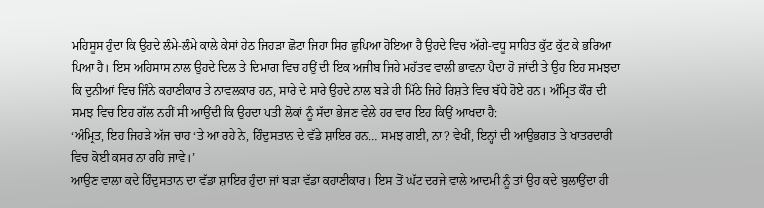ਮਹਿਸੂਸ ਹੁੰਦਾ ਕਿ ਉਹਦੇ ਲੰਮੇ-ਲੰਮੇ ਕਾਲੇ ਕੇਸਾਂ ਹੇਠ ਜਿਹੜਾ ਛੋਟਾ ਜਿਹਾ ਸਿਰ ਛੁਪਿਆ ਹੋਇਆ ਹੈ ਉਹਦੇ ਵਿਚ ਅੱਗੇ-ਵਧੂ ਸਾਹਿਤ ਕੁੱਟ ਕੁੱਟ ਕੇ ਭਰਿਆ ਪਿਆ ਹੈ। ਇਸ ਅਹਿਸਾਸ ਨਾਲ ਉਹਦੇ ਦਿਲ ਤੇ ਦਿਮਾਗ ਵਿਚ ਹਉਂ ਦੀ ਇਕ ਅਜੀਬ ਜਿਹੇ ਮਹੱਤਵ ਵਾਲੀ ਭਾਵਨਾ ਪੈਦਾ ਹੋ ਜਾਂਦੀ ਤੇ ਉਹ ਇਹ ਸਮਝਦਾ ਕਿ ਦੁਨੀਆਂ ਵਿਚ ਜਿੰਨੇ ਕਹਾਣੀਕਾਰ ਤੇ ਨਾਵਲਕਾਰ ਹਨ, ਸਾਰੇ ਦੇ ਸਾਰੇ ਉਹਦੇ ਨਾਲ ਬੜੇ ਹੀ ਮਿੱਠੇ ਜਿਹੇ ਰਿਸ਼ਤੇ ਵਿਚ ਬੱਧੇ ਹੋਏ ਹਨ। ਅੰਮ੍ਰਿਤ ਕੌਰ ਦੀ ਸਮਝ ਵਿਚ ਇਹ ਗੱਲ ਨਹੀਂ ਸੀ ਆਉਂਦੀ ਕਿ ਉਹਦਾ ਪਤੀ ਲੋਕਾਂ ਨੂੰ ਸੱਦਾ ਭੇਜਣ ਵੇਲੇ ਹਰ ਵਾਰ ਇਹ ਕਿਉਂ ਆਖਦਾ ਹੈ:
‘ਅੰਮ੍ਰਿਤ, ਇਹ ਜਿਹੜੇ ਅੱਜ ਚਾਹ ‘ਤੇ ਆ ਰਹੇ ਨੇ, ਹਿੰਦੁਸਤਾਨ ਦੇ ਵੱਡੇ ਸ਼ਾਇਰ ਹਨ… ਸਮਝ ਗਈ, ਨਾ? ਵੇਖੀਂ, ਇਨ੍ਹਾਂ ਦੀ ਆਉਭਗਤ ਤੇ ਖਾਤਰਦਾਰੀ ਵਿਚ ਕੋਈ ਕਸਰ ਨਾ ਰਹਿ ਜਾਵੇ।’
ਆਉਣ ਵਾਲਾ ਕਦੇ ਹਿੰਦੁਸਤਾਨ ਦਾ ਵੱਡਾ ਸ਼ਾਇਰ ਹੁੰਦਾ ਜਾਂ ਬੜਾ ਵੱਡਾ ਕਹਾਣੀਕਾਰ। ਇਸ ਤੋਂ ਘੱਟ ਦਰਜੇ ਵਾਲੇ ਆਦਮੀ ਨੂੰ ਤਾਂ ਉਹ ਕਦੇ ਬੁਲਾਉਂਦਾ ਹੀ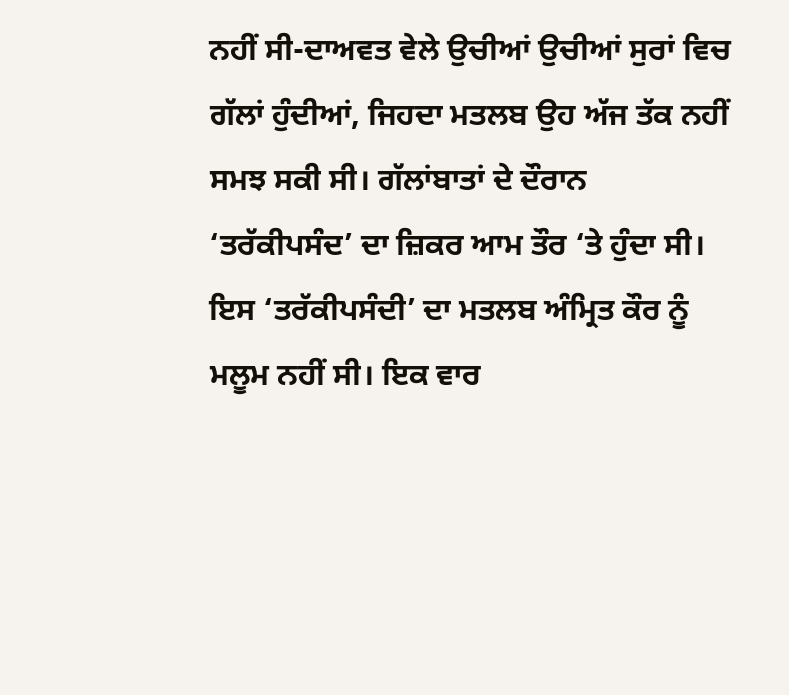ਨਹੀਂ ਸੀ-ਦਾਅਵਤ ਵੇਲੇ ਉਚੀਆਂ ਉਚੀਆਂ ਸੁਰਾਂ ਵਿਚ ਗੱਲਾਂ ਹੁੰਦੀਆਂ, ਜਿਹਦਾ ਮਤਲਬ ਉਹ ਅੱਜ ਤੱਕ ਨਹੀਂ ਸਮਝ ਸਕੀ ਸੀ। ਗੱਲਾਂਬਾਤਾਂ ਦੇ ਦੌਰਾਨ ‘ਤਰੱਕੀਪਸੰਦ’ ਦਾ ਜ਼ਿਕਰ ਆਮ ਤੌਰ ‘ਤੇ ਹੁੰਦਾ ਸੀ। ਇਸ ‘ਤਰੱਕੀਪਸੰਦੀ’ ਦਾ ਮਤਲਬ ਅੰਮ੍ਰਿਤ ਕੌਰ ਨੂੰ ਮਲੂਮ ਨਹੀਂ ਸੀ। ਇਕ ਵਾਰ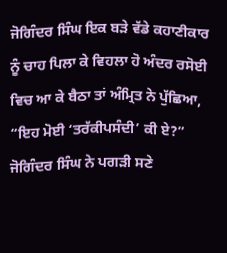ਜੋਗਿੰਦਰ ਸਿੰਘ ਇਕ ਬੜੇ ਵੱਡੇ ਕਹਾਣੀਕਾਰ ਨੂੰ ਚਾਹ ਪਿਲਾ ਕੇ ਵਿਹਲਾ ਹੋ ਅੰਦਰ ਰਸੋਈ ਵਿਚ ਆ ਕੇ ਬੈਠਾ ਤਾਂ ਅੰਮ੍ਰਿਤ ਨੇ ਪੁੱਛਿਆ, “ਇਹ ਮੋਈ ‘ਤਰੱਕੀਪਸੰਦੀ’ ਕੀ ਏ?”
ਜੋਗਿੰਦਰ ਸਿੰਘ ਨੇ ਪਗੜੀ ਸਣੇ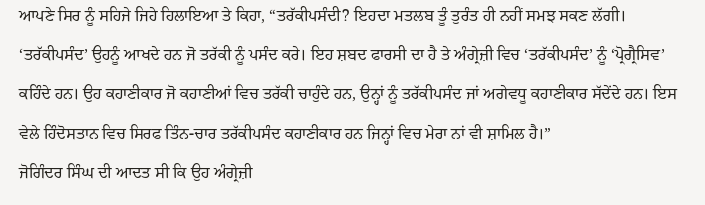ਆਪਣੇ ਸਿਰ ਨੂੰ ਸਹਿਜੇ ਜਿਹੇ ਹਿਲਾਇਆ ਤੇ ਕਿਹਾ, “ਤਰੱਕੀਪਸੰਦੀ? ਇਹਦਾ ਮਤਲਬ ਤੂੰ ਤੁਰੰਤ ਹੀ ਨਹੀਂ ਸਮਝ ਸਕਣ ਲੱਗੀ। ‘ਤਰੱਕੀਪਸੰਦ’ ਉਹਨੂੰ ਆਖਦੇ ਹਨ ਜੋ ਤਰੱਕੀ ਨੂੰ ਪਸੰਦ ਕਰੇ। ਇਹ ਸ਼ਬਦ ਫਾਰਸੀ ਦਾ ਹੈ ਤੇ ਅੰਗ੍ਰੇਜ਼ੀ ਵਿਚ ‘ਤਰੱਕੀਪਸੰਦ’ ਨੂੰ ‘ਪ੍ਰੋਗ੍ਰੈਸਿਵ’ ਕਹਿੰਦੇ ਹਨ। ਉਹ ਕਹਾਣੀਕਾਰ ਜੋ ਕਹਾਣੀਆਂ ਵਿਚ ਤਰੱਕੀ ਚਾਹੁੰਦੇ ਹਨ, ਉਨ੍ਹਾਂ ਨੂੰ ਤਰੱਕੀਪਸੰਦ ਜਾਂ ਅਗੇਵਧੂ ਕਹਾਣੀਕਾਰ ਸੱਦੇਂਦੇ ਹਨ। ਇਸ ਵੇਲੇ ਹਿੰਦੋਸਤਾਨ ਵਿਚ ਸਿਰਫ ਤਿੰਨ-ਚਾਰ ਤਰੱਕੀਪਸੰਦ ਕਹਾਣੀਕਾਰ ਹਨ ਜਿਨ੍ਹਾਂ ਵਿਚ ਮੇਰਾ ਨਾਂ ਵੀ ਸ਼ਾਮਿਲ ਹੈ।”
ਜੋਗਿੰਦਰ ਸਿੰਘ ਦੀ ਆਦਤ ਸੀ ਕਿ ਉਹ ਅੰਗ੍ਰੇਜ਼ੀ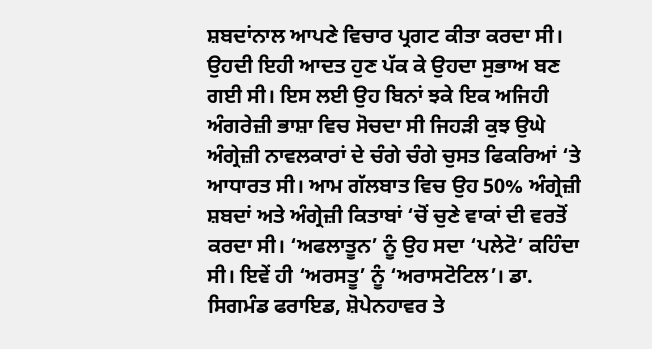ਸ਼ਬਦਾਂਨਾਲ ਆਪਣੇ ਵਿਚਾਰ ਪ੍ਰਗਟ ਕੀਤਾ ਕਰਦਾ ਸੀ। ਉਹਦੀ ਇਹੀ ਆਦਤ ਹੁਣ ਪੱਕ ਕੇ ਉਹਦਾ ਸੁਭਾਅ ਬਣ ਗਈ ਸੀ। ਇਸ ਲਈ ਉਹ ਬਿਨਾਂ ਝਕੇ ਇਕ ਅਜਿਹੀ ਅੰਗਰੇਜ਼ੀ ਭਾਸ਼ਾ ਵਿਚ ਸੋਚਦਾ ਸੀ ਜਿਹੜੀ ਕੁਝ ਉਘੇ ਅੰਗ੍ਰੇਜ਼ੀ ਨਾਵਲਕਾਰਾਂ ਦੇ ਚੰਗੇ ਚੰਗੇ ਚੁਸਤ ਫਿਕਰਿਆਂ ‘ਤੇ ਆਧਾਰਤ ਸੀ। ਆਮ ਗੱਲਬਾਤ ਵਿਚ ਉਹ 50% ਅੰਗ੍ਰੇਜ਼ੀ ਸ਼ਬਦਾਂ ਅਤੇ ਅੰਗ੍ਰੇਜ਼ੀ ਕਿਤਾਬਾਂ ‘ਚੋਂ ਚੁਣੇ ਵਾਕਾਂ ਦੀ ਵਰਤੋਂ ਕਰਦਾ ਸੀ। ‘ਅਫਲਾਤੂਨ’ ਨੂੰ ਉਹ ਸਦਾ ‘ਪਲੇਟੋ’ ਕਹਿੰਦਾ ਸੀ। ਇਵੇਂ ਹੀ ‘ਅਰਸਤੂ’ ਨੂੰ ‘ਅਰਾਸਟੋਟਿਲ’। ਡਾ. ਸਿਗਮੰਡ ਫਰਾਇਡ, ਸ਼ੋਪੇਨਹਾਵਰ ਤੇ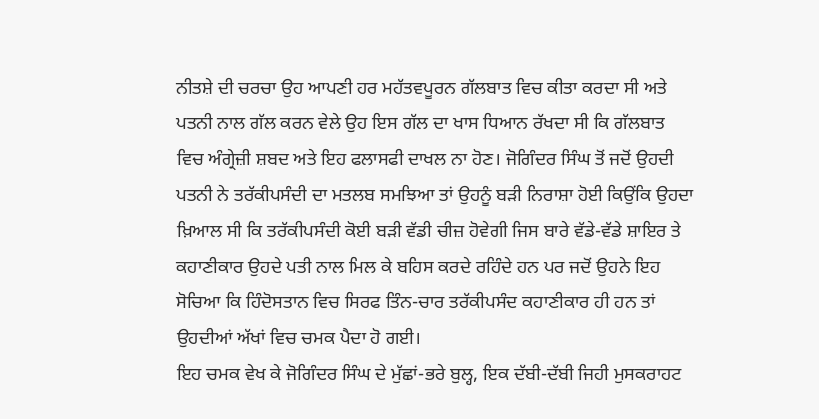ਨੀਤਸ਼ੇ ਦੀ ਚਰਚਾ ਉਹ ਆਪਣੀ ਹਰ ਮਹੱਤਵਪੂਰਨ ਗੱਲਬਾਤ ਵਿਚ ਕੀਤਾ ਕਰਦਾ ਸੀ ਅਤੇ ਪਤਨੀ ਨਾਲ ਗੱਲ ਕਰਨ ਵੇਲੇ ਉਹ ਇਸ ਗੱਲ ਦਾ ਖਾਸ ਧਿਆਨ ਰੱਖਦਾ ਸੀ ਕਿ ਗੱਲਬਾਤ ਵਿਚ ਅੰਗ੍ਰੇਜ਼ੀ ਸ਼ਬਦ ਅਤੇ ਇਹ ਫਲਾਸਫੀ ਦਾਖਲ ਨਾ ਹੋਣ। ਜੋਗਿੰਦਰ ਸਿੰਘ ਤੋਂ ਜਦੋਂ ਉਹਦੀ ਪਤਨੀ ਨੇ ਤਰੱਕੀਪਸੰਦੀ ਦਾ ਮਤਲਬ ਸਮਝਿਆ ਤਾਂ ਉਹਨੂੰ ਬੜੀ ਨਿਰਾਸ਼ਾ ਹੋਈ ਕਿਉਂਕਿ ਉਹਦਾ ਖ਼ਿਆਲ ਸੀ ਕਿ ਤਰੱਕੀਪਸੰਦੀ ਕੋਈ ਬੜੀ ਵੱਡੀ ਚੀਜ਼ ਹੋਵੇਗੀ ਜਿਸ ਬਾਰੇ ਵੱਡੇ-ਵੱਡੇ ਸ਼ਾਇਰ ਤੇ ਕਹਾਣੀਕਾਰ ਉਹਦੇ ਪਤੀ ਨਾਲ ਮਿਲ ਕੇ ਬਹਿਸ ਕਰਦੇ ਰਹਿੰਦੇ ਹਨ ਪਰ ਜਦੋਂ ਉਹਨੇ ਇਹ ਸੋਚਿਆ ਕਿ ਹਿੰਦੋਸਤਾਨ ਵਿਚ ਸਿਰਫ ਤਿੰਨ-ਚਾਰ ਤਰੱਕੀਪਸੰਦ ਕਹਾਣੀਕਾਰ ਹੀ ਹਨ ਤਾਂ ਉਹਦੀਆਂ ਅੱਖਾਂ ਵਿਚ ਚਮਕ ਪੈਦਾ ਹੋ ਗਈ।
ਇਹ ਚਮਕ ਵੇਖ ਕੇ ਜੋਗਿੰਦਰ ਸਿੰਘ ਦੇ ਮੁੱਛਾਂ-ਭਰੇ ਬੁਲ੍ਹ, ਇਕ ਦੱਬੀ-ਦੱਬੀ ਜਿਹੀ ਮੁਸਕਰਾਹਟ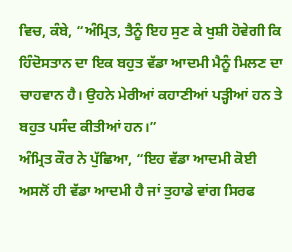ਵਿਚ, ਕੰਬੇ, “ਅੰਮ੍ਰਿਤ, ਤੈਨੂੰ ਇਹ ਸੁਣ ਕੇ ਖੁਸ਼ੀ ਹੋਵੇਗੀ ਕਿ ਹਿੰਦੋਸਤਾਨ ਦਾ ਇਕ ਬਹੁਤ ਵੱਡਾ ਆਦਮੀ ਮੈਨੂੰ ਮਿਲਣ ਦਾ ਚਾਹਵਾਨ ਹੈ। ਉਹਨੇ ਮੇਰੀਆਂ ਕਹਾਣੀਆਂ ਪੜ੍ਹੀਆਂ ਹਨ ਤੇ ਬਹੁਤ ਪਸੰਦ ਕੀਤੀਆਂ ਹਨ।”
ਅੰਮ੍ਰਿਤ ਕੌਰ ਨੇ ਪੁੱਛਿਆ, “ਇਹ ਵੱਡਾ ਆਦਮੀ ਕੋਈ ਅਸਲੋਂ ਹੀ ਵੱਡਾ ਆਦਮੀ ਹੈ ਜਾਂ ਤੁਹਾਡੇ ਵਾਂਗ ਸਿਰਫ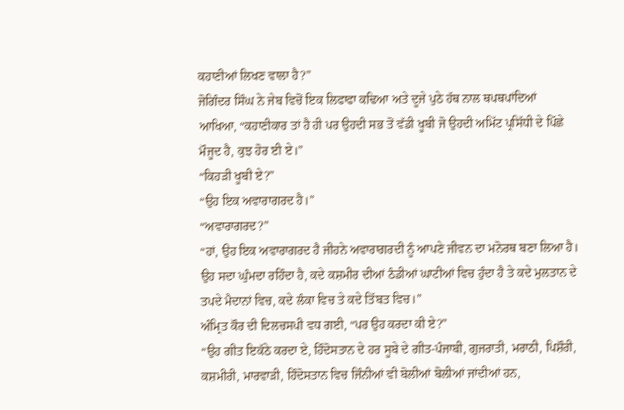ਕਹਾਣੀਆਂ ਲਿਖਣ ਵਾਲਾ ਹੈ?”
ਜੋਗਿੰਦਰ ਸਿੰਘ ਨੇ ਜੇਬ ਵਿਚੋਂ ਇਕ ਲਿਫਾਫਾ ਕਢਿਆ ਅਤੇ ਦੂਜੇ ਪੁਠੇ ਹੱਥ ਨਾਲ ਥਪਥਪਾਂਦਿਆਂ ਆਖਿਆ, “ਕਹਾਣੀਕਾਰ ਤਾਂ ਹੈ ਹੀ ਪਰ ਉਹਦੀ ਸਭ ਤੋਂ ਵੱਡੀ ਖੂਬੀ ਜੋ ਉਹਦੀ ਅਮਿੱਟ ਪ੍ਰਸਿੱਧੀ ਦੇ ਪਿੱਛੇ ਮੌਜੂਦ ਹੈ, ਕੁਝ ਹੋਰ ਈ ਏ।”
“ਕਿਹੜੀ ਖੂਬੀ ਏ?”
“ਉਹ ਇਕ ਅਵਾਰਾਗਰਦ ਹੈ।”
“ਅਵਾਰਾਗਰਦ?”
“ਹਾਂ, ਉਹ ਇਕ ਅਵਾਰਾਗਰਦ ਹੈ ਜੀਹਨੇ ਅਵਾਰਾਗਰਦੀ ਨੂੰ ਆਪਣੇ ਜੀਵਨ ਦਾ ਮਨੋਰਥ ਬਣਾ ਲਿਆ ਹੈ। ਉਹ ਸਦਾ ਘੁੰਮਦਾ ਰਹਿੰਦਾ ਹੈ, ਕਦੇ ਕਸ਼ਮੀਰ ਦੀਆਂ ਠੰਡੀਆਂ ਘਾਟੀਆਂ ਵਿਚ ਹੁੰਦਾ ਹੈ ਤੇ ਕਦੇ ਮੁਲਤਾਨ ਦੇ ਤਪਦੇ ਮੈਦਾਨਾਂ ਵਿਚ, ਕਦੇ ਲੰਕਾ ਵਿਚ ਤੇ ਕਦੇ ਤਿੱਬਤ ਵਿਚ।”
ਅੰਮ੍ਰਿਤ ਕੌਰ ਦੀ ਦਿਲਚਸਪੀ ਵਧ ਗਈ, “ਪਰ ਉਹ ਕਰਦਾ ਕੀ ਏ?”
“ਉਹ ਗੀਤ ਇਕੱਠੇ ਕਰਦਾ ਏ, ਹਿੰਦੋਸਤਾਨ ਦੇ ਹਰ ਸੂਬੇ ਦੇ ਗੀਤ-ਪੰਜਾਬੀ, ਗੁਜਰਾਤੀ, ਮਰਾਠੀ, ਪਿਸ਼ੌਰੀ, ਕਸ਼ਮੀਰੀ, ਮਾਰਵਾੜੀ, ਹਿੰਦੋਸਤਾਨ ਵਿਚ ਜਿੰਨੀਆਂ ਵੀ ਬੋਲੀਆਂ ਬੋਲੀਆਂ ਜਾਂਦੀਆਂ ਹਨ,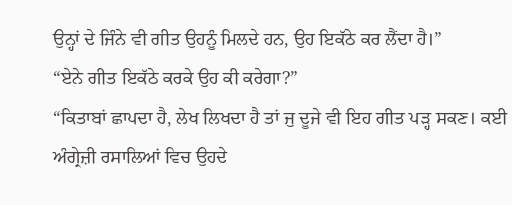ਉਨ੍ਹਾਂ ਦੇ ਜਿੰਨੇ ਵੀ ਗੀਤ ਉਹਨੂੰ ਮਿਲਦੇ ਹਨ, ਉਹ ਇਕੱਠੇ ਕਰ ਲੈਂਦਾ ਹੈ।”
“ਏਨੇ ਗੀਤ ਇਕੱਠੇ ਕਰਕੇ ਉਹ ਕੀ ਕਰੇਗਾ?”
“ਕਿਤਾਬਾਂ ਛਾਪਦਾ ਹੈ, ਲੇਖ ਲਿਖਦਾ ਹੈ ਤਾਂ ਜੁ ਦੂਜੇ ਵੀ ਇਹ ਗੀਤ ਪੜ੍ਹ ਸਕਣ। ਕਈ ਅੰਗ੍ਰੇਜ਼ੀ ਰਸਾਲਿਆਂ ਵਿਚ ਉਹਦੇ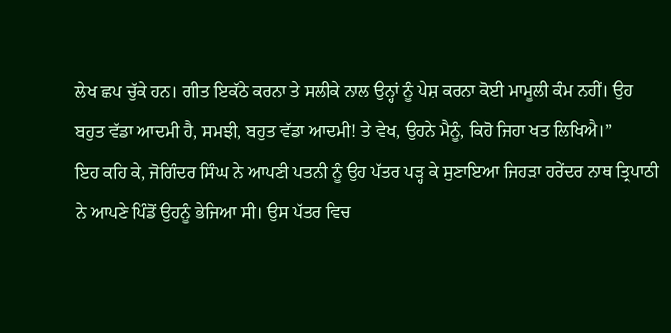ਲੇਖ ਛਪ ਚੁੱਕੇ ਹਨ। ਗੀਤ ਇਕੱਠੇ ਕਰਨਾ ਤੇ ਸਲੀਕੇ ਨਾਲ ਉਨ੍ਹਾਂ ਨੂੰ ਪੇਸ਼ ਕਰਨਾ ਕੋਈ ਮਾਮੂਲੀ ਕੰਮ ਨਹੀਂ। ਉਹ ਬਹੁਤ ਵੱਡਾ ਆਦਮੀ ਹੈ, ਸਮਝੀ, ਬਹੁਤ ਵੱਡਾ ਆਦਮੀ! ਤੇ ਵੇਖ, ਉਹਨੇ ਮੈਨੂੰ, ਕਿਹੋ ਜਿਹਾ ਖਤ ਲਿਖਿਐ।”
ਇਹ ਕਹਿ ਕੇ, ਜੋਗਿੰਦਰ ਸਿੰਘ ਨੇ ਆਪਣੀ ਪਤਨੀ ਨੂੰ ਉਹ ਪੱਤਰ ਪੜ੍ਹ ਕੇ ਸੁਣਾਇਆ ਜਿਹੜਾ ਹਰੇਂਦਰ ਨਾਥ ਤ੍ਰਿਪਾਠੀ ਨੇ ਆਪਣੇ ਪਿੰਡੋਂ ਉਹਨੂੰ ਭੇਜਿਆ ਸੀ। ਉਸ ਪੱਤਰ ਵਿਚ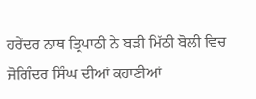ਹਰੇਂਦਰ ਨਾਥ ਤ੍ਰਿਪਾਠੀ ਨੇ ਬੜੀ ਮਿੱਠੀ ਬੋਲੀ ਵਿਚ ਜੋਗਿੰਦਰ ਸਿੰਘ ਦੀਆਂ ਕਹਾਣੀਆਂ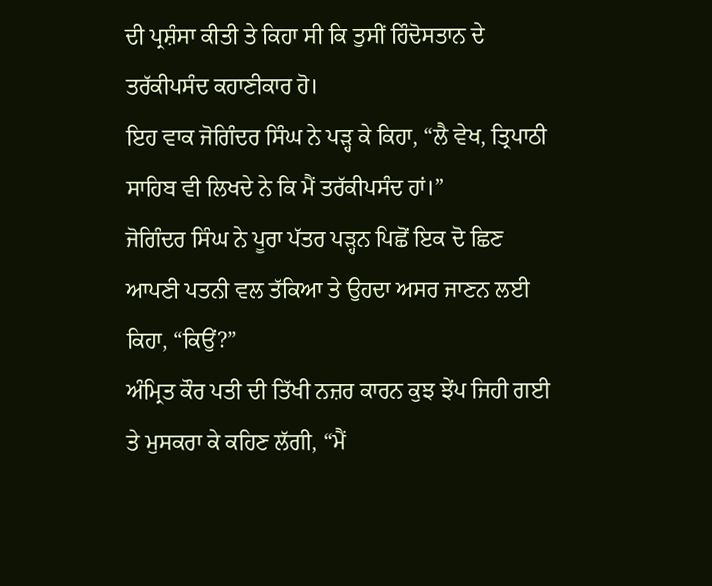ਦੀ ਪ੍ਰਸ਼ੰਸਾ ਕੀਤੀ ਤੇ ਕਿਹਾ ਸੀ ਕਿ ਤੁਸੀਂ ਹਿੰਦੋਸਤਾਨ ਦੇ ਤਰੱਕੀਪਸੰਦ ਕਹਾਣੀਕਾਰ ਹੋ।
ਇਹ ਵਾਕ ਜੋਗਿੰਦਰ ਸਿੰਘ ਨੇ ਪੜ੍ਹ ਕੇ ਕਿਹਾ, “ਲੈ ਵੇਖ, ਤ੍ਰਿਪਾਠੀ ਸਾਹਿਬ ਵੀ ਲਿਖਦੇ ਨੇ ਕਿ ਮੈਂ ਤਰੱਕੀਪਸੰਦ ਹਾਂ।”
ਜੋਗਿੰਦਰ ਸਿੰਘ ਨੇ ਪੂਰਾ ਪੱਤਰ ਪੜ੍ਹਨ ਪਿਛੋਂ ਇਕ ਦੋ ਛਿਣ ਆਪਣੀ ਪਤਨੀ ਵਲ ਤੱਕਿਆ ਤੇ ਉਹਦਾ ਅਸਰ ਜਾਣਨ ਲਈ ਕਿਹਾ, “ਕਿਉਂ?”
ਅੰਮ੍ਰਿਤ ਕੌਰ ਪਤੀ ਦੀ ਤਿੱਖੀ ਨਜ਼ਰ ਕਾਰਨ ਕੁਝ ਝੇਂਪ ਜਿਹੀ ਗਈ ਤੇ ਮੁਸਕਰਾ ਕੇ ਕਹਿਣ ਲੱਗੀ, “ਮੈਂ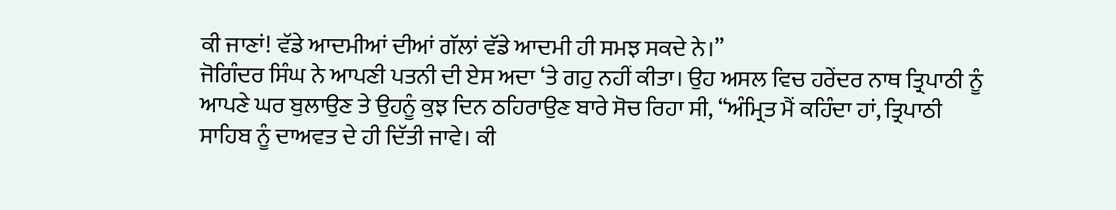ਕੀ ਜਾਣਾਂ! ਵੱਡੇ ਆਦਮੀਆਂ ਦੀਆਂ ਗੱਲਾਂ ਵੱਡੇ ਆਦਮੀ ਹੀ ਸਮਝ ਸਕਦੇ ਨੇ।”
ਜੋਗਿੰਦਰ ਸਿੰਘ ਨੇ ਆਪਣੀ ਪਤਨੀ ਦੀ ਏਸ ਅਦਾ ‘ਤੇ ਗਹੁ ਨਹੀਂ ਕੀਤਾ। ਉਹ ਅਸਲ ਵਿਚ ਹਰੇਂਦਰ ਨਾਥ ਤ੍ਰਿਪਾਠੀ ਨੂੰ ਆਪਣੇ ਘਰ ਬੁਲਾਉਣ ਤੇ ਉਹਨੂੰ ਕੁਝ ਦਿਨ ਠਹਿਰਾਉਣ ਬਾਰੇ ਸੋਚ ਰਿਹਾ ਸੀ, “ਅੰਮ੍ਰਿਤ ਮੈਂ ਕਹਿੰਦਾ ਹਾਂ, ਤ੍ਰਿਪਾਠੀ ਸਾਹਿਬ ਨੂੰ ਦਾਅਵਤ ਦੇ ਹੀ ਦਿੱਤੀ ਜਾਵੇ। ਕੀ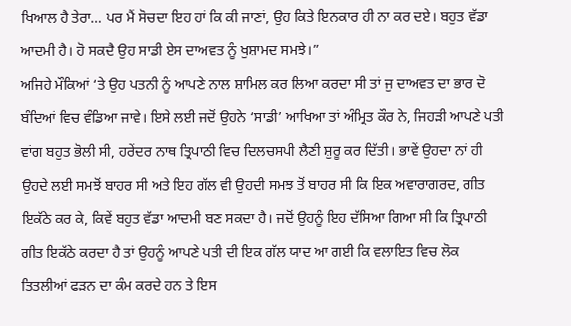ਖਿਆਲ ਹੈ ਤੇਰਾ… ਪਰ ਮੈਂ ਸੋਚਦਾ ਇਹ ਹਾਂ ਕਿ ਕੀ ਜਾਣਾਂ, ਉਹ ਕਿਤੇ ਇਨਕਾਰ ਹੀ ਨਾ ਕਰ ਦਏ। ਬਹੁਤ ਵੱਡਾ ਆਦਮੀ ਹੈ। ਹੋ ਸਕਦੈ ਉਹ ਸਾਡੀ ਏਸ ਦਾਅਵਤ ਨੂੰ ਖੁਸ਼ਾਮਦ ਸਮਝੇ।”
ਅਜਿਹੇ ਮੌਕਿਆਂ ‘ਤੇ ਉਹ ਪਤਨੀ ਨੂੰ ਆਪਣੇ ਨਾਲ ਸ਼ਾਮਿਲ ਕਰ ਲਿਆ ਕਰਦਾ ਸੀ ਤਾਂ ਜੁ ਦਾਅਵਤ ਦਾ ਭਾਰ ਦੋ ਬੰਦਿਆਂ ਵਿਚ ਵੰਡਿਆ ਜਾਵੇ। ਇਸੇ ਲਈ ਜਦੋਂ ਉਹਨੇ ‘ਸਾਡੀ’ ਆਖਿਆ ਤਾਂ ਅੰਮ੍ਰਿਤ ਕੌਰ ਨੇ, ਜਿਹੜੀ ਆਪਣੇ ਪਤੀ ਵਾਂਗ ਬਹੁਤ ਭੋਲੀ ਸੀ, ਹਰੇਂਦਰ ਨਾਥ ਤ੍ਰਿਪਾਠੀ ਵਿਚ ਦਿਲਚਸਪੀ ਲੈਣੀ ਸ਼ੁਰੂ ਕਰ ਦਿੱਤੀ। ਭਾਵੇਂ ਉਹਦਾ ਨਾਂ ਹੀ ਉਹਦੇ ਲਈ ਸਮਝੋਂ ਬਾਹਰ ਸੀ ਅਤੇ ਇਹ ਗੱਲ ਵੀ ਉਹਦੀ ਸਮਝ ਤੋਂ ਬਾਹਰ ਸੀ ਕਿ ਇਕ ਅਵਾਰਾਗਰਦ, ਗੀਤ ਇਕੱਠੇ ਕਰ ਕੇ, ਕਿਵੇਂ ਬਹੁਤ ਵੱਡਾ ਆਦਮੀ ਬਣ ਸਕਦਾ ਹੈ। ਜਦੋਂ ਉਹਨੂੰ ਇਹ ਦੱਸਿਆ ਗਿਆ ਸੀ ਕਿ ਤ੍ਰਿਪਾਠੀ ਗੀਤ ਇਕੱਠੇ ਕਰਦਾ ਹੈ ਤਾਂ ਉਹਨੂੰ ਆਪਣੇ ਪਤੀ ਦੀ ਇਕ ਗੱਲ ਯਾਦ ਆ ਗਈ ਕਿ ਵਲਾਇਤ ਵਿਚ ਲੋਕ ਤਿਤਲੀਆਂ ਫੜਨ ਦਾ ਕੰਮ ਕਰਦੇ ਹਨ ਤੇ ਇਸ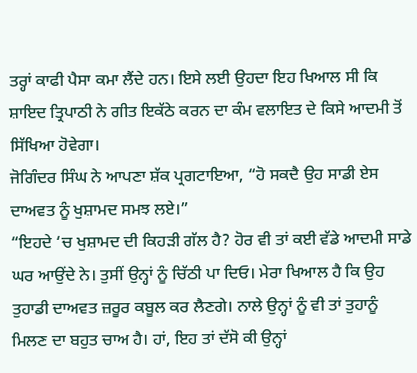ਤਰ੍ਹਾਂ ਕਾਫੀ ਪੈਸਾ ਕਮਾ ਲੈਂਦੇ ਹਨ। ਇਸੇ ਲਈ ਉਹਦਾ ਇਹ ਖਿਆਲ ਸੀ ਕਿ ਸ਼ਾਇਦ ਤ੍ਰਿਪਾਠੀ ਨੇ ਗੀਤ ਇਕੱਠੇ ਕਰਨ ਦਾ ਕੰਮ ਵਲਾਇਤ ਦੇ ਕਿਸੇ ਆਦਮੀ ਤੋਂ ਸਿੱਖਿਆ ਹੋਵੇਗਾ।
ਜੋਗਿੰਦਰ ਸਿੰਘ ਨੇ ਆਪਣਾ ਸ਼ੱਕ ਪ੍ਰਗਟਾਇਆ, “ਹੋ ਸਕਦੈ ਉਹ ਸਾਡੀ ਏਸ ਦਾਅਵਤ ਨੂੰ ਖੁਸ਼ਾਮਦ ਸਮਝ ਲਏ।”
“ਇਹਦੇ ‘ਚ ਖੁਸ਼ਾਮਦ ਦੀ ਕਿਹੜੀ ਗੱਲ ਹੈ? ਹੋਰ ਵੀ ਤਾਂ ਕਈ ਵੱਡੇ ਆਦਮੀ ਸਾਡੇ ਘਰ ਆਉਂਦੇ ਨੇ। ਤੁਸੀਂ ਉਨ੍ਹਾਂ ਨੂੰ ਚਿੱਠੀ ਪਾ ਦਿਓ। ਮੇਰਾ ਖਿਆਲ ਹੈ ਕਿ ਉਹ ਤੁਹਾਡੀ ਦਾਅਵਤ ਜ਼ਰੂਰ ਕਬੂਲ ਕਰ ਲੈਣਗੇ। ਨਾਲੇ ਉਨ੍ਹਾਂ ਨੂੰ ਵੀ ਤਾਂ ਤੁਹਾਨੂੰ ਮਿਲਣ ਦਾ ਬਹੁਤ ਚਾਅ ਹੈ। ਹਾਂ, ਇਹ ਤਾਂ ਦੱਸੋ ਕੀ ਉਨ੍ਹਾਂ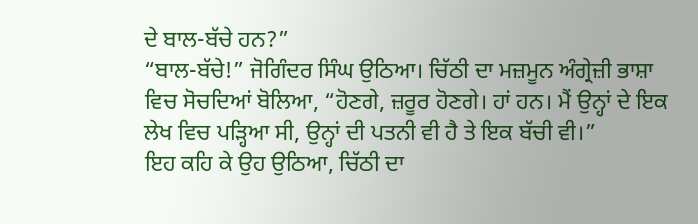ਦੇ ਬਾਲ-ਬੱਚੇ ਹਨ?”
“ਬਾਲ-ਬੱਚੇ!” ਜੋਗਿੰਦਰ ਸਿੰਘ ਉਠਿਆ। ਚਿੱਠੀ ਦਾ ਮਜ਼ਮੂਨ ਅੰਗ੍ਰੇਜ਼ੀ ਭਾਸ਼ਾ ਵਿਚ ਸੋਚਦਿਆਂ ਬੋਲਿਆ, “ਹੋਣਗੇ, ਜ਼ਰੂਰ ਹੋਣਗੇ। ਹਾਂ ਹਨ। ਮੈਂ ਉਨ੍ਹਾਂ ਦੇ ਇਕ ਲੇਖ ਵਿਚ ਪੜ੍ਹਿਆ ਸੀ, ਉਨ੍ਹਾਂ ਦੀ ਪਤਨੀ ਵੀ ਹੈ ਤੇ ਇਕ ਬੱਚੀ ਵੀ।”
ਇਹ ਕਹਿ ਕੇ ਉਹ ਉਠਿਆ, ਚਿੱਠੀ ਦਾ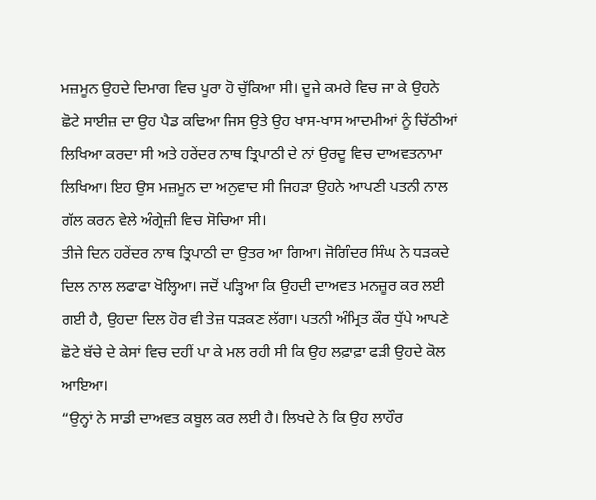ਮਜ਼ਮੂਨ ਉਹਦੇ ਦਿਮਾਗ ਵਿਚ ਪੂਰਾ ਹੋ ਚੁੱਕਿਆ ਸੀ। ਦੂਜੇ ਕਮਰੇ ਵਿਚ ਜਾ ਕੇ ਉਹਨੇ ਛੋਟੇ ਸਾਈਜ਼ ਦਾ ਉਹ ਪੈਡ ਕਢਿਆ ਜਿਸ ਉਤੇ ਉਹ ਖਾਸ-ਖਾਸ ਆਦਮੀਆਂ ਨੂੰ ਚਿੱਠੀਆਂ ਲਿਖਿਆ ਕਰਦਾ ਸੀ ਅਤੇ ਹਰੇਂਦਰ ਨਾਥ ਤ੍ਰਿਪਾਠੀ ਦੇ ਨਾਂ ਉਰਦੂ ਵਿਚ ਦਾਅਵਤਨਾਮਾ ਲਿਖਿਆ। ਇਹ ਉਸ ਮਜ਼ਮੂਨ ਦਾ ਅਨੁਵਾਦ ਸੀ ਜਿਹੜਾ ਉਹਨੇ ਆਪਣੀ ਪਤਨੀ ਨਾਲ ਗੱਲ ਕਰਨ ਵੇਲੇ ਅੰਗ੍ਰੇਜ਼ੀ ਵਿਚ ਸੋਚਿਆ ਸੀ।
ਤੀਜੇ ਦਿਨ ਹਰੇਂਦਰ ਨਾਥ ਤ੍ਰਿਪਾਠੀ ਦਾ ਉਤਰ ਆ ਗਿਆ। ਜੋਗਿੰਦਰ ਸਿੰਘ ਨੇ ਧੜਕਦੇ ਦਿਲ ਨਾਲ ਲਫਾਫਾ ਖੋਲ੍ਹਿਆ। ਜਦੋਂ ਪੜ੍ਹਿਆ ਕਿ ਉਹਦੀ ਦਾਅਵਤ ਮਨਜ਼ੂਰ ਕਰ ਲਈ ਗਈ ਹੈ, ਉਹਦਾ ਦਿਲ ਹੋਰ ਵੀ ਤੇਜ਼ ਧੜਕਣ ਲੱਗਾ। ਪਤਨੀ ਅੰਮ੍ਰਿਤ ਕੌਰ ਧੁੱਪੇ ਆਪਣੇ ਛੋਟੇ ਬੱਚੇ ਦੇ ਕੇਸਾਂ ਵਿਚ ਦਹੀਂ ਪਾ ਕੇ ਮਲ ਰਹੀ ਸੀ ਕਿ ਉਹ ਲਫ਼ਾਫ਼ਾ ਫੜੀ ਉਹਦੇ ਕੋਲ ਆਇਆ।
“ਉਨ੍ਹਾਂ ਨੇ ਸਾਡੀ ਦਾਅਵਤ ਕਬੂਲ ਕਰ ਲਈ ਹੈ। ਲਿਖਦੇ ਨੇ ਕਿ ਉਹ ਲਾਹੌਰ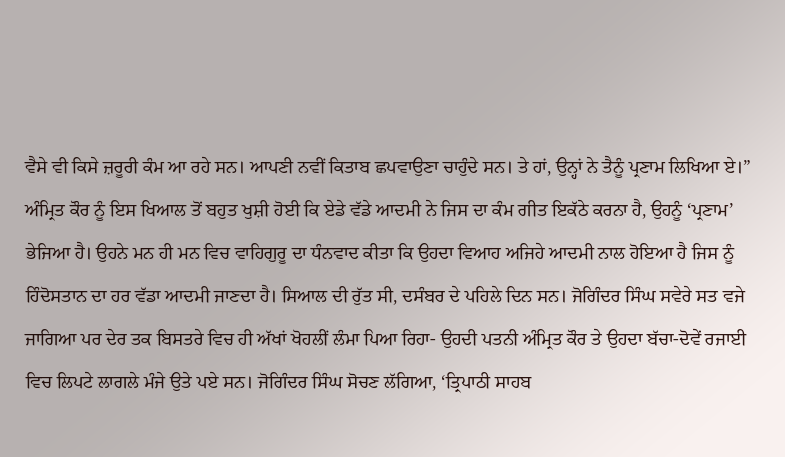ਵੈਸੇ ਵੀ ਕਿਸੇ ਜ਼ਰੂਰੀ ਕੰਮ ਆ ਰਹੇ ਸਨ। ਆਪਣੀ ਨਵੀਂ ਕਿਤਾਬ ਛਪਵਾਉਣਾ ਚਾਹੁੰਦੇ ਸਨ। ਤੇ ਹਾਂ, ਉਨ੍ਹਾਂ ਨੇ ਤੈਨੂੰ ਪ੍ਰਣਾਮ ਲਿਖਿਆ ਏ।”
ਅੰਮ੍ਰਿਤ ਕੌਰ ਨੂੰ ਇਸ ਖਿਆਲ ਤੋਂ ਬਹੁਤ ਖੁਸ਼ੀ ਹੋਈ ਕਿ ਏਡੇ ਵੱਡੇ ਆਦਮੀ ਨੇ ਜਿਸ ਦਾ ਕੰਮ ਗੀਤ ਇਕੱਠੇ ਕਰਨਾ ਹੈ, ਉਹਨੂੰ ‘ਪ੍ਰਣਾਮ’ ਭੇਜਿਆ ਹੈ। ਉਹਨੇ ਮਨ ਹੀ ਮਨ ਵਿਚ ਵਾਹਿਗੁਰੂ ਦਾ ਧੰਨਵਾਦ ਕੀਤਾ ਕਿ ਉਹਦਾ ਵਿਆਹ ਅਜਿਹੇ ਆਦਮੀ ਨਾਲ ਹੋਇਆ ਹੈ ਜਿਸ ਨੂੰ ਹਿੰਦੋਸਤਾਨ ਦਾ ਹਰ ਵੱਡਾ ਆਦਮੀ ਜਾਣਦਾ ਹੈ। ਸਿਆਲ ਦੀ ਰੁੱਤ ਸੀ, ਦਸੰਬਰ ਦੇ ਪਹਿਲੇ ਦਿਨ ਸਨ। ਜੋਗਿੰਦਰ ਸਿੰਘ ਸਵੇਰੇ ਸਤ ਵਜੇ ਜਾਗਿਆ ਪਰ ਦੇਰ ਤਕ ਬਿਸਤਰੇ ਵਿਚ ਹੀ ਅੱਖਾਂ ਖੋਹਲੀਂ ਲੰਮਾ ਪਿਆ ਰਿਹਾ- ਉਹਦੀ ਪਤਨੀ ਅੰਮ੍ਰਿਤ ਕੌਰ ਤੇ ਉਹਦਾ ਬੱਚਾ-ਦੋਵੇਂ ਰਜਾਈ ਵਿਚ ਲਿਪਟੇ ਲਾਗਲੇ ਮੰਜੇ ਉਤੇ ਪਏ ਸਨ। ਜੋਗਿੰਦਰ ਸਿੰਘ ਸੋਚਣ ਲੱਗਿਆ, ‘ਤ੍ਰਿਪਾਠੀ ਸਾਹਬ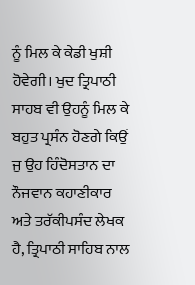ਨੂੰ ਮਿਲ ਕੇ ਕੇਡੀ ਖੁਸ਼ੀ ਹੋਵੇਗੀ। ਖੁਦ ਤ੍ਰਿਪਾਠੀ ਸਾਹਬ ਵੀ ਉਹਨੂੰ ਮਿਲ ਕੇ ਬਹੁਤ ਪ੍ਰਸੰਨ ਹੋਣਗੇ ਕਿਉਂ ਜੁ ਉਹ ਹਿੰਦੋਸਤਾਨ ਦਾ ਨੌਜਵਾਨ ਕਹਾਣੀਕਾਰ ਅਤੇ ਤਰੱਕੀਪਸੰਦ ਲੇਖਕ ਹੈ, ਤ੍ਰਿਪਾਠੀ ਸਾਹਿਬ ਨਾਲ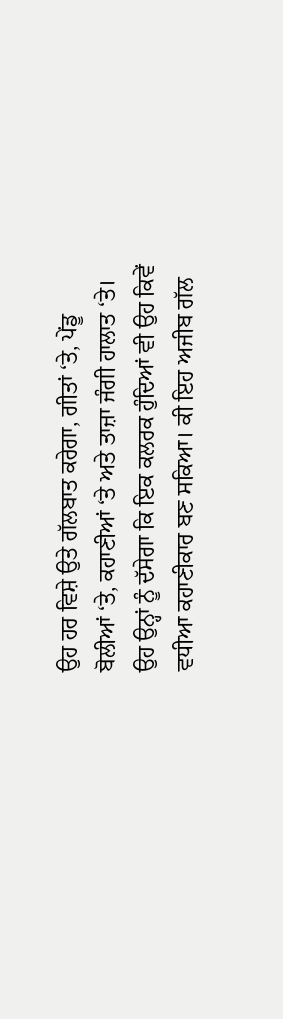ਉਹ ਹਰ ਵਿਸ਼ੇ ਉਤੇ ਗੱਲਬਾਤ ਕਰੇਗਾ, ਗੀਤਾਂ ‘ਤੇ, ਪੇਂਡੂ ਬੋਲੀਆਂ ‘ਤੇ, ਕਹਾਣੀਆਂ ‘ਤੇ ਅਤੇ ਤਾਜ਼ਾ ਜੰਗੀ ਹਾਲਾਤ ‘ਤੇ। ਉਹ ਉਨ੍ਹਾਂ ਨੂੰ ਦੱਸੇਗਾ ਕਿ ਇਕ ਕਲਰਕ ਹੁੰਦਿਆਂ ਵੀ ਉਹ ਕਿਵੇਂ ਵਧੀਆ ਕਹਾਣੀਕਾਰ ਬਣ ਸਕਿਆ। ਕੀ ਇਹ ਅਜੀਬ ਗੱਲ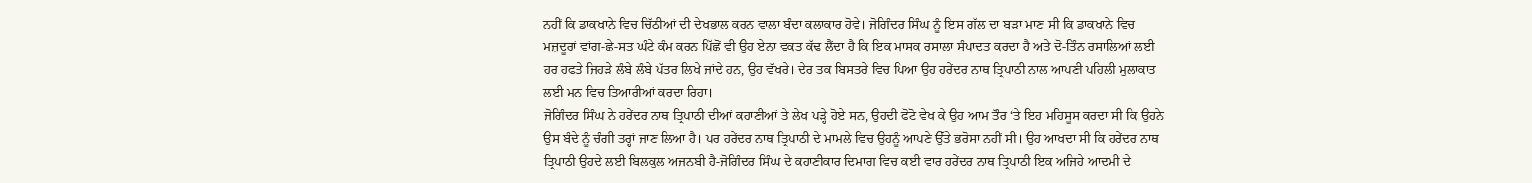ਨਹੀਂ ਕਿ ਡਾਕਖਾਨੇ ਵਿਚ ਚਿੱਠੀਆਂ ਦੀ ਦੇਖਭਾਲ ਕਰਨ ਵਾਲਾ ਬੰਦਾ ਕਲਾਕਾਰ ਹੋਵੇ। ਜੋਗਿੰਦਰ ਸਿੰਘ ਨੂੰ ਇਸ ਗੱਲ ਦਾ ਬੜਾ ਮਾਣ ਸੀ ਕਿ ਡਾਕਖਾਨੇ ਵਿਚ ਮਜ਼ਦੂਰਾਂ ਵਾਂਗ-ਛੇ-ਸਤ ਘੰਟੇ ਕੰਮ ਕਰਨ ਪਿੱਛੋਂ ਵੀ ਉਹ ਏਨਾ ਵਕਤ ਕੱਢ ਲੈਂਦਾ ਹੈ ਕਿ ਇਕ ਮਾਸਕ ਰਸਾਲਾ ਸੰਪਾਦਤ ਕਰਦਾ ਹੈ ਅਤੇ ਦੋ-ਤਿੰਨ ਰਸਾਲਿਆਂ ਲਈ ਹਰ ਹਫਤੇ ਜਿਹੜੇ ਲੰਬੇ ਲੰਬੇ ਪੱਤਰ ਲਿਖੇ ਜਾਂਦੇ ਹਨ, ਉਹ ਵੱਖਰੇ। ਦੇਰ ਤਕ ਬਿਸਤਰੇ ਵਿਚ ਪਿਆ ਉਹ ਹਰੇਂਦਰ ਨਾਥ ਤ੍ਰਿਪਾਠੀ ਨਾਲ ਆਪਣੀ ਪਹਿਲੀ ਮੁਲਾਕਾਤ ਲਈ ਮਨ ਵਿਚ ਤਿਆਰੀਆਂ ਕਰਦਾ ਰਿਹਾ।
ਜੋਗਿੰਦਰ ਸਿੰਘ ਨੇ ਹਰੇਂਦਰ ਨਾਥ ਤ੍ਰਿਪਾਠੀ ਦੀਆਂ ਕਹਾਣੀਆਂ ਤੇ ਲੇਖ ਪੜ੍ਹੇ ਹੋਏ ਸਨ, ਉਹਦੀ ਫੋਟੋ ਵੇਖ ਕੇ ਉਹ ਆਮ ਤੌਰ ‘ਤੇ ਇਹ ਮਹਿਸੂਸ ਕਰਦਾ ਸੀ ਕਿ ਉਹਨੇ ਉਸ ਬੰਦੇ ਨੂੰ ਚੰਗੀ ਤਰ੍ਹਾਂ ਜਾਣ ਲਿਆ ਹੈ। ਪਰ ਹਰੇਂਦਰ ਨਾਥ ਤ੍ਰਿਪਾਠੀ ਦੇ ਮਾਮਲੇ ਵਿਚ ਉਹਨੂੰ ਆਪਣੇ ਉੱਤੇ ਭਰੋਸਾ ਨਹੀਂ ਸੀ। ਉਹ ਆਖਦਾ ਸੀ ਕਿ ਹਰੇਂਦਰ ਨਾਥ ਤ੍ਰਿਪਾਠੀ ਉਹਦੇ ਲਈ ਬਿਲਕੁਲ ਅਜਨਬੀ ਹੈ-ਜੋਗਿੰਦਰ ਸਿੰਘ ਦੇ ਕਹਾਣੀਕਾਰ ਦਿਮਾਗ ਵਿਚ ਕਈ ਵਾਰ ਹਰੇਂਦਰ ਨਾਥ ਤ੍ਰਿਪਾਠੀ ਇਕ ਅਜਿਹੇ ਆਦਮੀ ਦੇ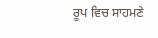ਰੂਪ ਵਿਚ ਸਾਹਮਣੇ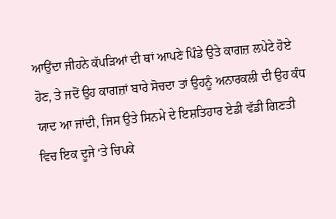ਆਉਂਦਾ ਜੀਹਨੇ ਕੱਪੜਿਆਂ ਦੀ ਥਾਂ ਆਪਣੇ ਪਿੰਡੇ ਉਤੇ ਕਾਗਜ਼ ਲਪੇਟੇ ਹੋਏ ਹੋਣ, ਤੇ ਜਦੋਂ ਉਹ ਕਾਗਜ਼ਾਂ ਬਾਰੇ ਸੋਚਦਾ ਤਾਂ ਉਹਨੂੰ ਅਨਾਰਕਲੀ ਦੀ ਉਹ ਕੰਧ ਯਾਦ ਆ ਜਾਂਦੀ, ਜਿਸ ਉਤੇ ਸਿਨਮੇ ਦੇ ਇਸ਼ਤਿਹਾਰ ਏਡੀ ਵੱਡੀ ਗਿਣਤੀ ਵਿਚ ਇਕ ਦੂਜੇ ‘ਤੇ ਚਿਪਕੇ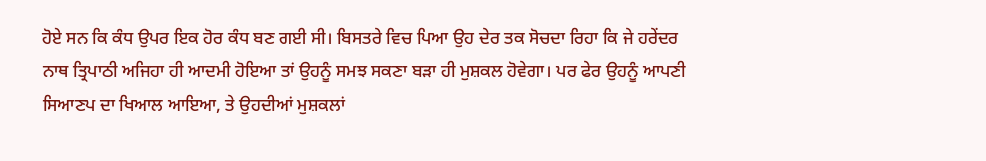ਹੋਏ ਸਨ ਕਿ ਕੰਧ ਉਪਰ ਇਕ ਹੋਰ ਕੰਧ ਬਣ ਗਈ ਸੀ। ਬਿਸਤਰੇ ਵਿਚ ਪਿਆ ਉਹ ਦੇਰ ਤਕ ਸੋਚਦਾ ਰਿਹਾ ਕਿ ਜੇ ਹਰੇਂਦਰ ਨਾਥ ਤ੍ਰਿਪਾਠੀ ਅਜਿਹਾ ਹੀ ਆਦਮੀ ਹੋਇਆ ਤਾਂ ਉਹਨੂੰ ਸਮਝ ਸਕਣਾ ਬੜਾ ਹੀ ਮੁਸ਼ਕਲ ਹੋਵੇਗਾ। ਪਰ ਫੇਰ ਉਹਨੂੰ ਆਪਣੀ ਸਿਆਣਪ ਦਾ ਖਿਆਲ ਆਇਆ, ਤੇ ਉਹਦੀਆਂ ਮੁਸ਼ਕਲਾਂ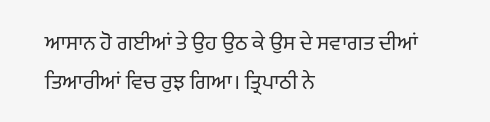ਆਸਾਨ ਹੋ ਗਈਆਂ ਤੇ ਉਹ ਉਠ ਕੇ ਉਸ ਦੇ ਸਵਾਗਤ ਦੀਆਂ ਤਿਆਰੀਆਂ ਵਿਚ ਰੁਝ ਗਿਆ। ਤ੍ਰਿਪਾਠੀ ਨੇ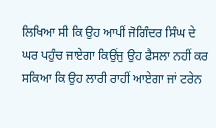ਲਿਖਿਆ ਸੀ ਕਿ ਉਹ ਆਪੀਂ ਜੋਗਿੰਦਰ ਸਿੰਘ ਦੇ ਘਰ ਪਹੁੰਚ ਜਾਏਗਾ ਕਿਉਂਜੁ ਉਹ ਫੈਸਲਾ ਨਹੀਂ ਕਰ ਸਕਿਆ ਕਿ ਉਹ ਲਾਰੀ ਰਾਹੀਂ ਆਏਗਾ ਜਾਂ ਟਰੇਨ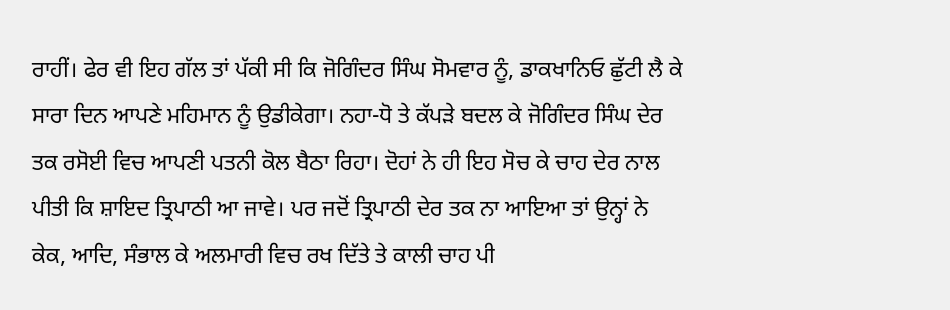ਰਾਹੀਂ। ਫੇਰ ਵੀ ਇਹ ਗੱਲ ਤਾਂ ਪੱਕੀ ਸੀ ਕਿ ਜੋਗਿੰਦਰ ਸਿੰਘ ਸੋਮਵਾਰ ਨੂੰ, ਡਾਕਖਾਨਿਓ ਛੁੱਟੀ ਲੈ ਕੇ ਸਾਰਾ ਦਿਨ ਆਪਣੇ ਮਹਿਮਾਨ ਨੂੰ ਉਡੀਕੇਗਾ। ਨਹਾ-ਧੋ ਤੇ ਕੱਪੜੇ ਬਦਲ ਕੇ ਜੋਗਿੰਦਰ ਸਿੰਘ ਦੇਰ ਤਕ ਰਸੋਈ ਵਿਚ ਆਪਣੀ ਪਤਨੀ ਕੋਲ ਬੈਠਾ ਰਿਹਾ। ਦੋਹਾਂ ਨੇ ਹੀ ਇਹ ਸੋਚ ਕੇ ਚਾਹ ਦੇਰ ਨਾਲ ਪੀਤੀ ਕਿ ਸ਼ਾਇਦ ਤ੍ਰਿਪਾਠੀ ਆ ਜਾਵੇ। ਪਰ ਜਦੋਂ ਤ੍ਰਿਪਾਠੀ ਦੇਰ ਤਕ ਨਾ ਆਇਆ ਤਾਂ ਉਨ੍ਹਾਂ ਨੇ ਕੇਕ, ਆਦਿ, ਸੰਭਾਲ ਕੇ ਅਲਮਾਰੀ ਵਿਚ ਰਖ ਦਿੱਤੇ ਤੇ ਕਾਲੀ ਚਾਹ ਪੀ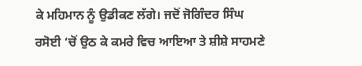ਕੇ ਮਹਿਮਾਨ ਨੂੰ ਉਡੀਕਣ ਲੱਗੇ। ਜਦੋਂ ਜੋਗਿੰਦਰ ਸਿੰਘ ਰਸੋਈ ‘ਚੋਂ ਉਠ ਕੇ ਕਮਰੇ ਵਿਚ ਆਇਆ ਤੇ ਸ਼ੀਸ਼ੇ ਸਾਹਮਣੇ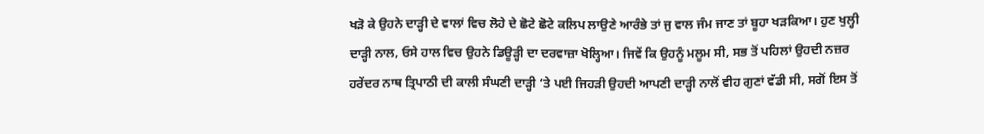ਖੜੋ ਕੇ ਉਹਨੇ ਦਾੜ੍ਹੀ ਦੇ ਵਾਲਾਂ ਵਿਚ ਲੋਹੇ ਦੇ ਛੋਟੇ ਛੋਟੇ ਕਲਿਪ ਲਾਉਣੇ ਆਰੰਭੇ ਤਾਂ ਜੁ ਵਾਲ ਜੰਮ ਜਾਣ ਤਾਂ ਬੂਹਾ ਖੜਕਿਆ। ਹੁਣ ਖੁਲ੍ਹੀ ਦਾੜ੍ਹੀ ਨਾਲ, ਓਸੇ ਹਾਲ ਵਿਚ ਉਹਨੇ ਡਿਊੜ੍ਹੀ ਦਾ ਦਰਵਾਜ਼ਾ ਖੋਲ੍ਹਿਆ। ਜਿਵੇਂ ਕਿ ਉਹਨੂੰ ਮਲੂਮ ਸੀ, ਸਭ ਤੋਂ ਪਹਿਲਾਂ ਉਹਦੀ ਨਜ਼ਰ ਹਰੇਂਦਰ ਨਾਥ ਤ੍ਰਿਪਾਠੀ ਦੀ ਕਾਲੀ ਸੰਘਣੀ ਦਾੜ੍ਹੀ ‘ਤੇ ਪਈ ਜਿਹੜੀ ਉਹਦੀ ਆਪਣੀ ਦਾੜ੍ਹੀ ਨਾਲੋਂ ਵੀਹ ਗੁਣਾਂ ਵੱਡੀ ਸੀ, ਸਗੋਂ ਇਸ ਤੋਂ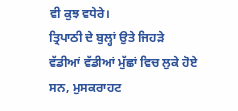ਵੀ ਕੁਝ ਵਧੇਰੇ।
ਤ੍ਰਿਪਾਠੀ ਦੇ ਬੁਲ੍ਹਾਂ ਉਤੇ ਜਿਹੜੇ ਵੱਡੀਆਂ ਵੱਡੀਆਂ ਮੁੱਛਾਂ ਵਿਚ ਲੁਕੇ ਹੋਏ ਸਨ, ਮੁਸਕਰਾਹਟ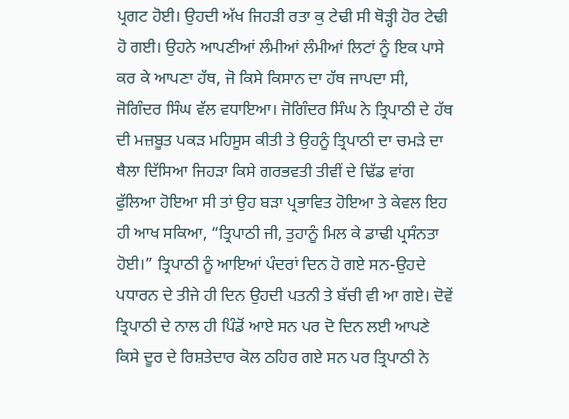ਪ੍ਰਗਟ ਹੋਈ। ਉਹਦੀ ਅੱਖ ਜਿਹੜੀ ਰਤਾ ਕੁ ਟੇਢੀ ਸੀ ਥੋੜ੍ਹੀ ਹੋਰ ਟੇਢੀ ਹੋ ਗਈ। ਉਹਨੇ ਆਪਣੀਆਂ ਲੰਮੀਆਂ ਲੰਮੀਆਂ ਲਿਟਾਂ ਨੂੰ ਇਕ ਪਾਸੇ ਕਰ ਕੇ ਆਪਣਾ ਹੱਥ, ਜੋ ਕਿਸੇ ਕਿਸਾਨ ਦਾ ਹੱਥ ਜਾਪਦਾ ਸੀ, ਜੋਗਿੰਦਰ ਸਿੰਘ ਵੱਲ ਵਧਾਇਆ। ਜੋਗਿੰਦਰ ਸਿੰਘ ਨੇ ਤ੍ਰਿਪਾਠੀ ਦੇ ਹੱਥ ਦੀ ਮਜ਼ਬੂਤ ਪਕੜ ਮਹਿਸੂਸ ਕੀਤੀ ਤੇ ਉਹਨੂੰ ਤ੍ਰਿਪਾਠੀ ਦਾ ਚਮੜੇ ਦਾ ਥੈਲਾ ਦਿੱਸਿਆ ਜਿਹੜਾ ਕਿਸੇ ਗਰਭਵਤੀ ਤੀਵੀਂ ਦੇ ਢਿੱਡ ਵਾਂਗ ਫੁੱਲਿਆ ਹੋਇਆ ਸੀ ਤਾਂ ਉਹ ਬੜਾ ਪ੍ਰਭਾਵਿਤ ਹੋਇਆ ਤੇ ਕੇਵਲ ਇਹ ਹੀ ਆਖ ਸਕਿਆ, “ਤ੍ਰਿਪਾਠੀ ਜੀ, ਤੁਹਾਨੂੰ ਮਿਲ ਕੇ ਡਾਢੀ ਪ੍ਰਸੰਨਤਾ ਹੋਈ।” ਤ੍ਰਿਪਾਠੀ ਨੂੰ ਆਇਆਂ ਪੰਦਰਾਂ ਦਿਨ ਹੋ ਗਏ ਸਨ-ਉਹਦੇ ਪਧਾਰਨ ਦੇ ਤੀਜੇ ਹੀ ਦਿਨ ਉਹਦੀ ਪਤਨੀ ਤੇ ਬੱਚੀ ਵੀ ਆ ਗਏ। ਦੋਵੇਂ ਤ੍ਰਿਪਾਠੀ ਦੇ ਨਾਲ ਹੀ ਪਿੰਡੋਂ ਆਏ ਸਨ ਪਰ ਦੋ ਦਿਨ ਲਈ ਆਪਣੇ ਕਿਸੇ ਦੂਰ ਦੇ ਰਿਸ਼ਤੇਦਾਰ ਕੋਲ ਠਹਿਰ ਗਏ ਸਨ ਪਰ ਤ੍ਰਿਪਾਠੀ ਨੇ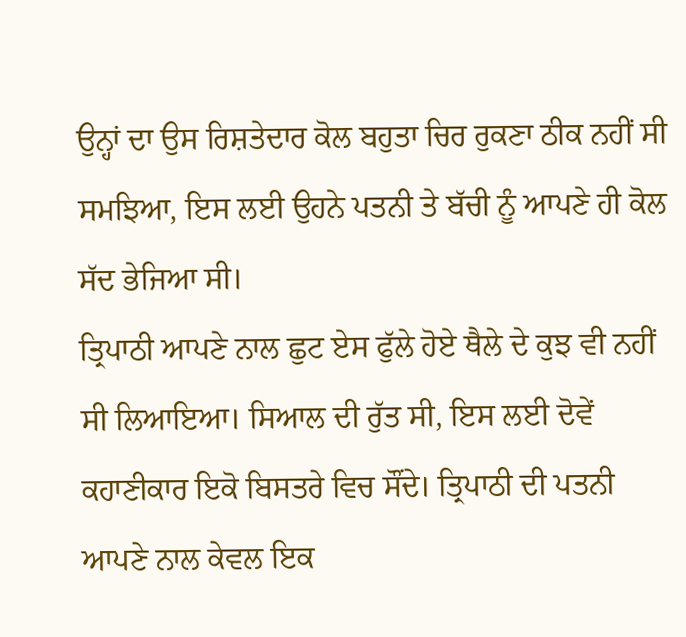ਉਨ੍ਹਾਂ ਦਾ ਉਸ ਰਿਸ਼ਤੇਦਾਰ ਕੋਲ ਬਹੁਤਾ ਚਿਰ ਰੁਕਣਾ ਠੀਕ ਨਹੀਂ ਸੀ ਸਮਝਿਆ, ਇਸ ਲਈ ਉਹਨੇ ਪਤਨੀ ਤੇ ਬੱਚੀ ਨੂੰ ਆਪਣੇ ਹੀ ਕੋਲ ਸੱਦ ਭੇਜਿਆ ਸੀ।
ਤ੍ਰਿਪਾਠੀ ਆਪਣੇ ਨਾਲ ਛੁਟ ਏਸ ਫੁੱਲੇ ਹੋਏ ਥੈਲੇ ਦੇ ਕੁਝ ਵੀ ਨਹੀਂ ਸੀ ਲਿਆਇਆ। ਸਿਆਲ ਦੀ ਰੁੱਤ ਸੀ, ਇਸ ਲਈ ਦੋਵੇਂ ਕਹਾਣੀਕਾਰ ਇਕੋ ਬਿਸਤਰੇ ਵਿਚ ਸੌਂਦੇ। ਤ੍ਰਿਪਾਠੀ ਦੀ ਪਤਨੀ ਆਪਣੇ ਨਾਲ ਕੇਵਲ ਇਕ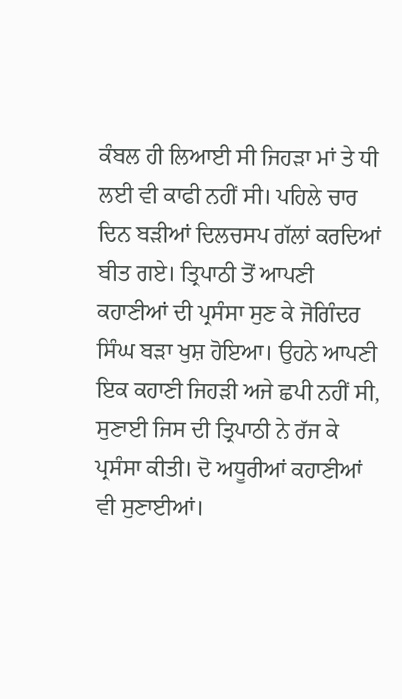ਕੰਬਲ ਹੀ ਲਿਆਈ ਸੀ ਜਿਹੜਾ ਮਾਂ ਤੇ ਧੀ ਲਈ ਵੀ ਕਾਫੀ ਨਹੀਂ ਸੀ। ਪਹਿਲੇ ਚਾਰ ਦਿਨ ਬੜੀਆਂ ਦਿਲਚਸਪ ਗੱਲਾਂ ਕਰਦਿਆਂ ਬੀਤ ਗਏ। ਤ੍ਰਿਪਾਠੀ ਤੋਂ ਆਪਣੀ ਕਹਾਣੀਆਂ ਦੀ ਪ੍ਰਸੰਸਾ ਸੁਣ ਕੇ ਜੋਗਿੰਦਰ ਸਿੰਘ ਬੜਾ ਖੁਸ਼ ਹੋਇਆ। ਉਹਨੇ ਆਪਣੀ ਇਕ ਕਹਾਣੀ ਜਿਹੜੀ ਅਜੇ ਛਪੀ ਨਹੀਂ ਸੀ, ਸੁਣਾਈ ਜਿਸ ਦੀ ਤ੍ਰਿਪਾਠੀ ਨੇ ਰੱਜ ਕੇ ਪ੍ਰਸੰਸਾ ਕੀਤੀ। ਦੋ ਅਧੂਰੀਆਂ ਕਹਾਣੀਆਂ ਵੀ ਸੁਣਾਈਆਂ।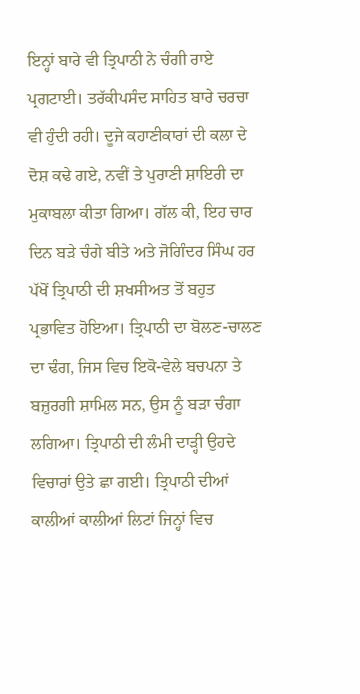ਇਨ੍ਹਾਂ ਬਾਰੇ ਵੀ ਤ੍ਰਿਪਾਠੀ ਨੇ ਚੰਗੀ ਰਾਏ ਪ੍ਰਗਟਾਈ। ਤਰੱਕੀਪਸੰਦ ਸਾਹਿਤ ਬਾਰੇ ਚਰਚਾ ਵੀ ਹੁੰਦੀ ਰਹੀ। ਦੂਜੇ ਕਹਾਣੀਕਾਰਾਂ ਦੀ ਕਲਾ ਦੇ ਦੋਸ਼ ਕਢੇ ਗਏ, ਨਵੀਂ ਤੇ ਪੁਰਾਣੀ ਸ਼ਾਇਰੀ ਦਾ ਮੁਕਾਬਲਾ ਕੀਤਾ ਗਿਆ। ਗੱਲ ਕੀ, ਇਹ ਚਾਰ ਦਿਨ ਬੜੇ ਚੰਗੇ ਬੀਤੇ ਅਤੇ ਜੋਗਿੰਦਰ ਸਿੰਘ ਹਰ ਪੱਖੋਂ ਤ੍ਰਿਪਾਠੀ ਦੀ ਸ਼ਖਸੀਅਤ ਤੋਂ ਬਹੁਤ ਪ੍ਰਭਾਵਿਤ ਹੋਇਆ। ਤ੍ਰਿਪਾਠੀ ਦਾ ਬੋਲਣ-ਚਾਲਣ ਦਾ ਢੰਗ, ਜਿਸ ਵਿਚ ਇਕੋ-ਵੇਲੇ ਬਚਪਨਾ ਤੇ ਬਜ਼ੁਰਗੀ ਸ਼ਾਮਿਲ ਸਨ, ਉਸ ਨੂੰ ਬੜਾ ਚੰਗਾ ਲਗਿਆ। ਤ੍ਰਿਪਾਠੀ ਦੀ ਲੰਮੀ ਦਾੜ੍ਹੀ ਉਹਦੇ ਵਿਚਾਰਾਂ ਉਤੇ ਛਾ ਗਈ। ਤ੍ਰਿਪਾਠੀ ਦੀਆਂ ਕਾਲੀਆਂ ਕਾਲੀਆਂ ਲਿਟਾਂ ਜਿਨ੍ਹਾਂ ਵਿਚ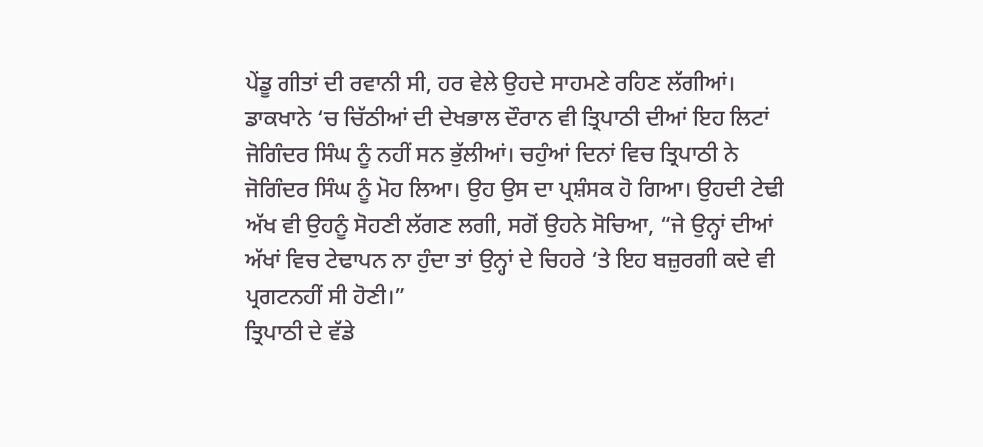ਪੇਂਡੂ ਗੀਤਾਂ ਦੀ ਰਵਾਨੀ ਸੀ, ਹਰ ਵੇਲੇ ਉਹਦੇ ਸਾਹਮਣੇ ਰਹਿਣ ਲੱਗੀਆਂ। ਡਾਕਖਾਨੇ ‘ਚ ਚਿੱਠੀਆਂ ਦੀ ਦੇਖਭਾਲ ਦੌਰਾਨ ਵੀ ਤ੍ਰਿਪਾਠੀ ਦੀਆਂ ਇਹ ਲਿਟਾਂ ਜੋਗਿੰਦਰ ਸਿੰਘ ਨੂੰ ਨਹੀਂ ਸਨ ਭੁੱਲੀਆਂ। ਚਹੁੰਆਂ ਦਿਨਾਂ ਵਿਚ ਤ੍ਰਿਪਾਠੀ ਨੇ ਜੋਗਿੰਦਰ ਸਿੰਘ ਨੂੰ ਮੋਹ ਲਿਆ। ਉਹ ਉਸ ਦਾ ਪ੍ਰਸ਼ੰਸਕ ਹੋ ਗਿਆ। ਉਹਦੀ ਟੇਢੀ ਅੱਖ ਵੀ ਉਹਨੂੰ ਸੋਹਣੀ ਲੱਗਣ ਲਗੀ, ਸਗੋਂ ਉਹਨੇ ਸੋਚਿਆ, “ਜੇ ਉਨ੍ਹਾਂ ਦੀਆਂ ਅੱਖਾਂ ਵਿਚ ਟੇਢਾਪਨ ਨਾ ਹੁੰਦਾ ਤਾਂ ਉਨ੍ਹਾਂ ਦੇ ਚਿਹਰੇ ‘ਤੇ ਇਹ ਬਜ਼ੁਰਗੀ ਕਦੇ ਵੀ ਪ੍ਰਗਟਨਹੀਂ ਸੀ ਹੋਣੀ।”
ਤ੍ਰਿਪਾਠੀ ਦੇ ਵੱਡੇ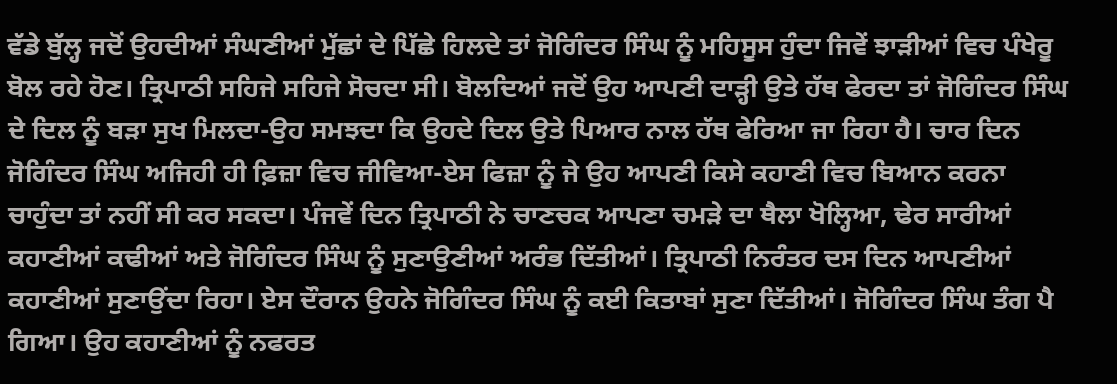ਵੱਡੇ ਬੁੱਲ੍ਹ ਜਦੋਂ ਉਹਦੀਆਂ ਸੰਘਣੀਆਂ ਮੁੱਛਾਂ ਦੇ ਪਿੱਛੇ ਹਿਲਦੇ ਤਾਂ ਜੋਗਿੰਦਰ ਸਿੰਘ ਨੂੰ ਮਹਿਸੂਸ ਹੁੰਦਾ ਜਿਵੇਂ ਝਾੜੀਆਂ ਵਿਚ ਪੰਖੇਰੂ ਬੋਲ ਰਹੇ ਹੋਣ। ਤ੍ਰਿਪਾਠੀ ਸਹਿਜੇ ਸਹਿਜੇ ਸੋਚਦਾ ਸੀ। ਬੋਲਦਿਆਂ ਜਦੋਂ ਉਹ ਆਪਣੀ ਦਾੜ੍ਹੀ ਉਤੇ ਹੱਥ ਫੇਰਦਾ ਤਾਂ ਜੋਗਿੰਦਰ ਸਿੰਘ ਦੇ ਦਿਲ ਨੂੰ ਬੜਾ ਸੁਖ ਮਿਲਦਾ-ਉਹ ਸਮਝਦਾ ਕਿ ਉਹਦੇ ਦਿਲ ਉਤੇ ਪਿਆਰ ਨਾਲ ਹੱਥ ਫੇਰਿਆ ਜਾ ਰਿਹਾ ਹੈ। ਚਾਰ ਦਿਨ ਜੋਗਿੰਦਰ ਸਿੰਘ ਅਜਿਹੀ ਹੀ ਫ਼ਿਜ਼ਾ ਵਿਚ ਜੀਵਿਆ-ਏਸ ਫਿਜ਼ਾ ਨੂੰ ਜੇ ਉਹ ਆਪਣੀ ਕਿਸੇ ਕਹਾਣੀ ਵਿਚ ਬਿਆਨ ਕਰਨਾ ਚਾਹੁੰਦਾ ਤਾਂ ਨਹੀਂ ਸੀ ਕਰ ਸਕਦਾ। ਪੰਜਵੇਂ ਦਿਨ ਤ੍ਰਿਪਾਠੀ ਨੇ ਚਾਣਚਕ ਆਪਣਾ ਚਮੜੇ ਦਾ ਥੈਲਾ ਖੋਲ੍ਹਿਆ, ਢੇਰ ਸਾਰੀਆਂ ਕਹਾਣੀਆਂ ਕਢੀਆਂ ਅਤੇ ਜੋਗਿੰਦਰ ਸਿੰਘ ਨੂੰ ਸੁਣਾਉਣੀਆਂ ਅਰੰਭ ਦਿੱਤੀਆਂ। ਤ੍ਰਿਪਾਠੀ ਨਿਰੰਤਰ ਦਸ ਦਿਨ ਆਪਣੀਆਂ ਕਹਾਣੀਆਂ ਸੁਣਾਉਂਦਾ ਰਿਹਾ। ਏਸ ਦੌਰਾਨ ਉਹਨੇ ਜੋਗਿੰਦਰ ਸਿੰਘ ਨੂੰ ਕਈ ਕਿਤਾਬਾਂ ਸੁਣਾ ਦਿੱਤੀਆਂ। ਜੋਗਿੰਦਰ ਸਿੰਘ ਤੰਗ ਪੈ ਗਿਆ। ਉਹ ਕਹਾਣੀਆਂ ਨੂੰ ਨਫਰਤ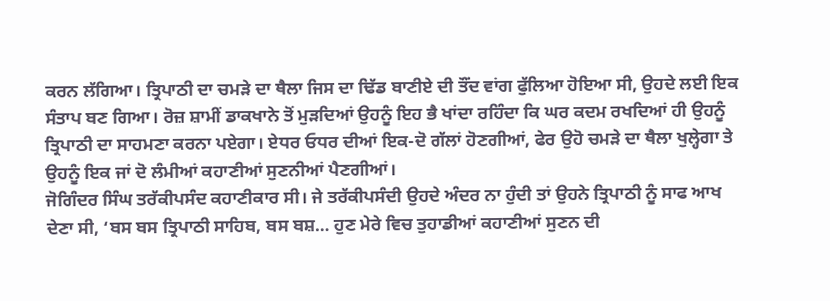ਕਰਨ ਲੱਗਿਆ। ਤ੍ਰਿਪਾਠੀ ਦਾ ਚਮੜੇ ਦਾ ਥੈਲਾ ਜਿਸ ਦਾ ਢਿੱਡ ਬਾਣੀਏ ਦੀ ਤੌਂਦ ਵਾਂਗ ਫੁੱਲਿਆ ਹੋਇਆ ਸੀ, ਉਹਦੇ ਲਈ ਇਕ ਸੰਤਾਪ ਬਣ ਗਿਆ। ਰੋਜ਼ ਸ਼ਾਮੀਂ ਡਾਕਖਾਨੇ ਤੋਂ ਮੁੜਦਿਆਂ ਉਹਨੂੰ ਇਹ ਭੈ ਖਾਂਦਾ ਰਹਿੰਦਾ ਕਿ ਘਰ ਕਦਮ ਰਖਦਿਆਂ ਹੀ ਉਹਨੂੰ ਤ੍ਰਿਪਾਠੀ ਦਾ ਸਾਹਮਣਾ ਕਰਨਾ ਪਏਗਾ। ਏਧਰ ਓਧਰ ਦੀਆਂ ਇਕ-ਦੋ ਗੱਲਾਂ ਹੋਣਗੀਆਂ, ਫੇਰ ਉਹੋ ਚਮੜੇ ਦਾ ਥੈਲਾ ਖੁਲ੍ਹੇਗਾ ਤੇ ਉਹਨੂੰ ਇਕ ਜਾਂ ਦੋ ਲੰਮੀਆਂ ਕਹਾਣੀਆਂ ਸੁਣਨੀਆਂ ਪੈਣਗੀਆਂ।
ਜੋਗਿੰਦਰ ਸਿੰਘ ਤਰੱਕੀਪਸੰਦ ਕਹਾਣੀਕਾਰ ਸੀ। ਜੇ ਤਰੱਕੀਪਸੰਦੀ ਉਹਦੇ ਅੰਦਰ ਨਾ ਹੁੰਦੀ ਤਾਂ ਉਹਨੇ ਤ੍ਰਿਪਾਠੀ ਨੂੰ ਸਾਫ ਆਖ ਦੇਣਾ ਸੀ, ‘ਬਸ ਬਸ ਤ੍ਰਿਪਾਠੀ ਸਾਹਿਬ, ਬਸ ਬਸ਼… ਹੁਣ ਮੇਰੇ ਵਿਚ ਤੁਹਾਡੀਆਂ ਕਹਾਣੀਆਂ ਸੁਣਨ ਦੀ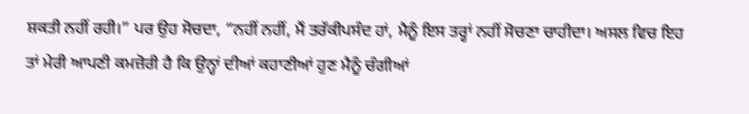ਸ਼ਕਤੀ ਨਹੀਂ ਰਹੀ।” ਪਰ ਉਹ ਸੋਚਦਾ, “ਨਹੀਂ ਨਹੀਂ, ਮੈਂ ਤਰੱਕੀਪਸੰਦ ਹਾਂ, ਮੈਨੂੰ ਇਸ ਤਰ੍ਹਾਂ ਨਹੀਂ ਸੋਚਣਾ ਚਾਹੀਦਾ। ਅਸਲ ਵਿਚ ਇਹ ਤਾਂ ਮੇਰੀ ਆਪਣੀ ਕਮਜ਼ੋਰੀ ਹੈ ਕਿ ਉਨ੍ਹਾਂ ਦੀਆਂ ਕਹਾਣੀਆਂ ਹੁਣ ਮੈਨੂੰ ਚੰਗੀਆਂ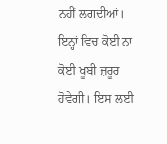ਨਹੀਂ ਲਗਦੀਆਂ। ਇਨ੍ਹਾਂ ਵਿਚ ਕੋਈ ਨਾ ਕੋਈ ਖੂਬੀ ਜ਼ਰੂਰ ਹੋਵੇਗੀ। ਇਸ ਲਈ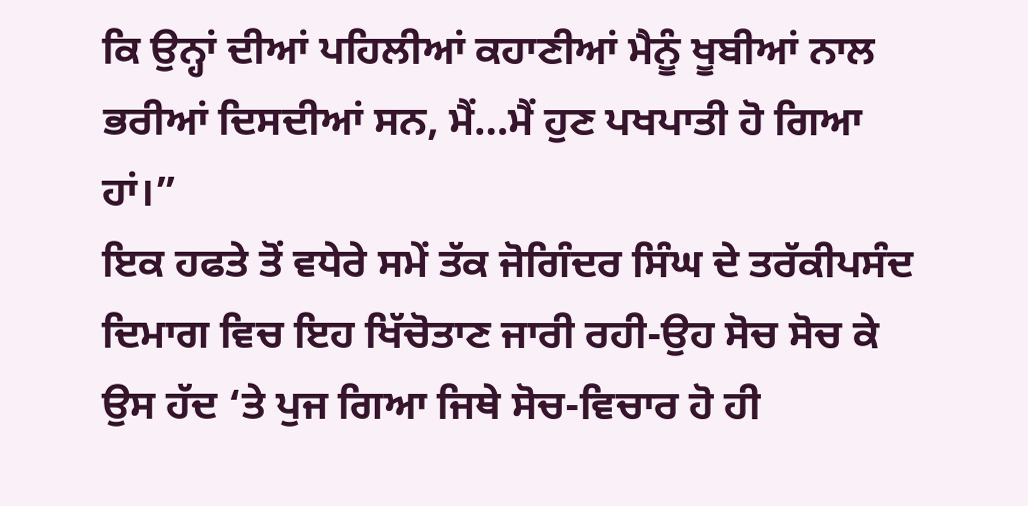ਕਿ ਉਨ੍ਹਾਂ ਦੀਆਂ ਪਹਿਲੀਆਂ ਕਹਾਣੀਆਂ ਮੈਨੂੰ ਖੂਬੀਆਂ ਨਾਲ ਭਰੀਆਂ ਦਿਸਦੀਆਂ ਸਨ, ਮੈਂ…ਮੈਂ ਹੁਣ ਪਖਪਾਤੀ ਹੋ ਗਿਆ ਹਾਂ।”
ਇਕ ਹਫਤੇ ਤੋਂ ਵਧੇਰੇ ਸਮੇਂ ਤੱਕ ਜੋਗਿੰਦਰ ਸਿੰਘ ਦੇ ਤਰੱਕੀਪਸੰਦ ਦਿਮਾਗ ਵਿਚ ਇਹ ਖਿੱਚੋਤਾਣ ਜਾਰੀ ਰਹੀ-ਉਹ ਸੋਚ ਸੋਚ ਕੇ ਉਸ ਹੱਦ ‘ਤੇ ਪੁਜ ਗਿਆ ਜਿਥੇ ਸੋਚ-ਵਿਚਾਰ ਹੋ ਹੀ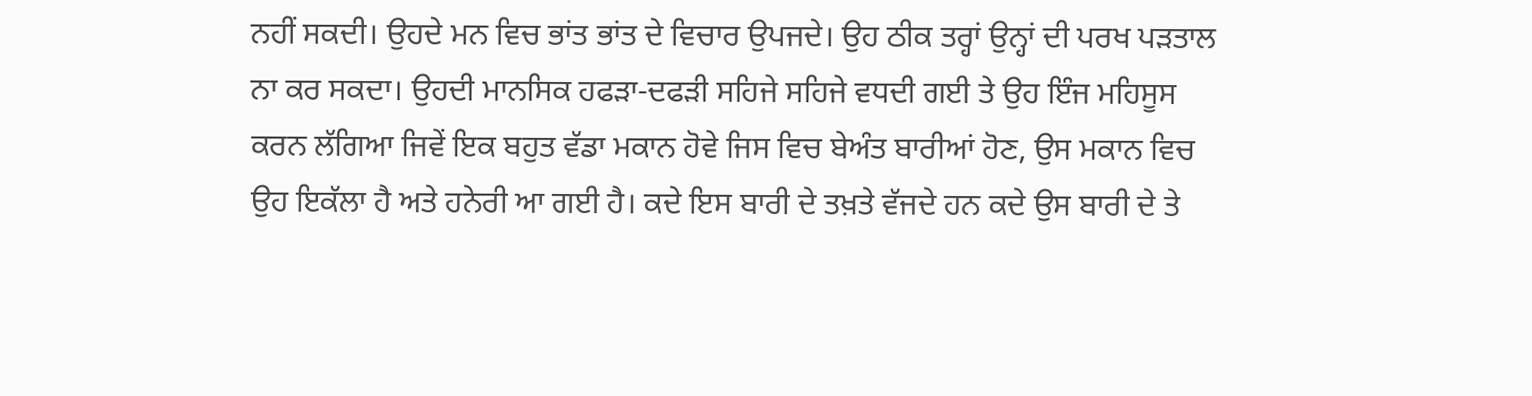ਨਹੀਂ ਸਕਦੀ। ਉਹਦੇ ਮਨ ਵਿਚ ਭਾਂਤ ਭਾਂਤ ਦੇ ਵਿਚਾਰ ਉਪਜਦੇ। ਉਹ ਠੀਕ ਤਰ੍ਹਾਂ ਉਨ੍ਹਾਂ ਦੀ ਪਰਖ ਪੜਤਾਲ ਨਾ ਕਰ ਸਕਦਾ। ਉਹਦੀ ਮਾਨਸਿਕ ਹਫੜਾ-ਦਫੜੀ ਸਹਿਜੇ ਸਹਿਜੇ ਵਧਦੀ ਗਈ ਤੇ ਉਹ ਇੰਜ ਮਹਿਸੂਸ ਕਰਨ ਲੱਗਿਆ ਜਿਵੇਂ ਇਕ ਬਹੁਤ ਵੱਡਾ ਮਕਾਨ ਹੋਵੇ ਜਿਸ ਵਿਚ ਬੇਅੰਤ ਬਾਰੀਆਂ ਹੋਣ, ਉਸ ਮਕਾਨ ਵਿਚ ਉਹ ਇਕੱਲਾ ਹੈ ਅਤੇ ਹਨੇਰੀ ਆ ਗਈ ਹੈ। ਕਦੇ ਇਸ ਬਾਰੀ ਦੇ ਤਖ਼ਤੇ ਵੱਜਦੇ ਹਨ ਕਦੇ ਉਸ ਬਾਰੀ ਦੇ ਤੇ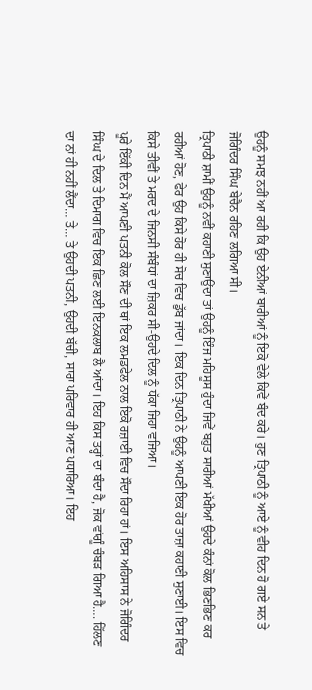ਉਹਨੂੰ ਸਮਝ ਨਹੀਂ ਆ ਰਹੀ ਕਿ ਉਹ ਏਨੀਆਂ ਬਾਰੀਆਂ ਨੂੰ ਇਕੋ ਵੇਲੇ ਕਿਵੇਂ ਬੰਦ ਕਰੇ। ਹੁਣ ਤ੍ਰਿਪਾਠੀ ਨੂੰ ਆਏ ਨੂੰ ਵੀਹ ਦਿਨ ਹੋ ਗਏ ਸਨ ਤੇ ਜੋਗਿੰਦਰ ਸਿੰਘ ਬੇਚੈਨ ਰਹਿਣ ਲਗਿਆ ਸੀ।
ਤ੍ਰਿਪਾਠੀ ਸ਼ਾਮੀਂ ਉਹਨੂੰ ਨਵੀਂ ਕਹਾਣੀ ਸੁਣਾਉਂਦਾ ਤਾਂ ਉਹਨੂੰ ਇੰਜ ਮਹਿਸੂਸ ਹੁੰਦਾ ਜਿਵੇਂ ਬਹੁਤ ਸਾਰੀਆਂ ਮੱਖੀਆਂ ਉਹਦੇ ਕੰਨਾਂ ਕੋਲ ਭਿਣਭਿਣ ਕਰ ਰਹੀਆਂ ਹੋਣ, ਫੇਰ ਉਹ ਕਿਸੇ ਹੋਰ ਹੀ ਸੋਚ ਵਿਚ ਡੁੱਬ ਜਾਂਦਾ। ਇਕ ਦਿਨ ਤ੍ਰਿਪਾਠੀ ਨੇ ਉਹਨੂੰ ਆਪਣੀ ਇਕ ਹੋਰ ਤਾਜ਼ਾ ਕਹਾਣੀ ਸੁਣਾਈ। ਇਸ ਵਿਚ ਕਿਸੇ ਤੀਵੀਂ ਤੇ ਮਰਦ ਦੇ ਜਿਨਸੀ ਸੰਬੰਧਾਂ ਦਾ ਜ਼ਿਕਰ ਸੀ-ਉਹਦੇ ਦਿਲ ਨੂੰ ਧੱਕਾ ਜਿਹਾ ਵਜਿਆ।
ਪੂਰੇ ਇੱਕੀ ਦਿਨ ਮੈਂ ਆਪਣੀ ਪਤਨੀ ਕੋਲ ਸੌਣ ਦੀ ਥਾਂ ਇਕ ਲਮਡਫੇਲ ਨਾਲ ਇਕੋ ਰਜ਼ਾਈ ਵਿਚ ਸੌਦਾ ਰਿਹਾ ਹਾਂ। ਇਸ ਅਹਿਸਾਸ ਨੇ ਜੋਗਿੰਦਰ ਸਿੰਘ ਦੇ ਦਿਲ ਤੇ ਦਿਮਾਗ ਵਿਚ ਇਕ ਛਿਣ ਲਈ ਇਨਕਲਾਬ ਲੈ ਆਂਦਾ। ਇਹ ਕਿਸ ਤਰ੍ਹਾਂ ਦਾ ਬੰਦਾ ਹੈ, ਜੋਕ ਵਾਂਗੂੰ ਚੰਬੜ ਗਿਆ ਹੈ…. ਹਿੱਲਣ ਦਾ ਨਾਂ ਹੀ ਨਹੀਂ ਲੈਂਦਾ… ਤੇ… ਤੇ ਉਹਦੀ ਪਤਨੀ, ਉਹਦੀ ਬੱਚੀ, ਸਾਰਾ ਪਰਿਵਾਰ ਹੀ ਆਣ ਪਧਾਰਿਆ। ਇਹ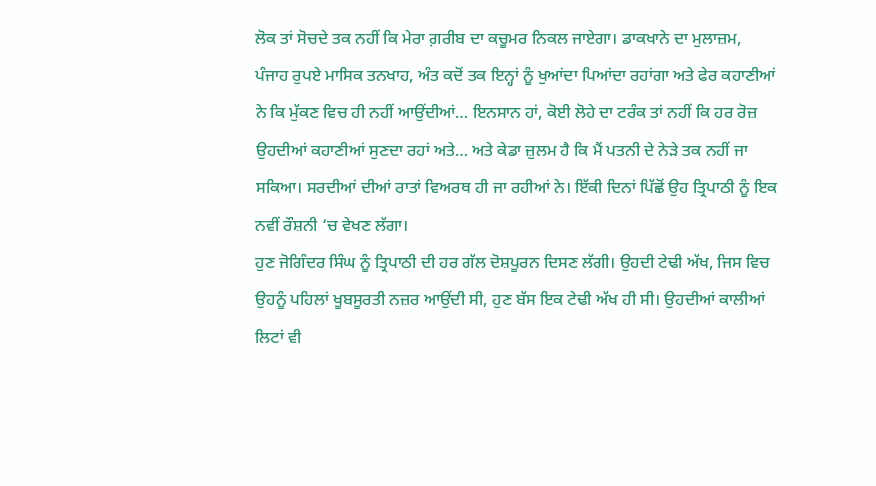ਲੋਕ ਤਾਂ ਸੋਚਦੇ ਤਕ ਨਹੀਂ ਕਿ ਮੇਰਾ ਗ਼ਰੀਬ ਦਾ ਕਚੂਮਰ ਨਿਕਲ ਜਾਏਗਾ। ਡਾਕਖਾਨੇ ਦਾ ਮੁਲਾਜ਼ਮ, ਪੰਜਾਹ ਰੁਪਏ ਮਾਸਿਕ ਤਨਖਾਹ, ਅੰਤ ਕਦੋਂ ਤਕ ਇਨ੍ਹਾਂ ਨੂੰ ਖੁਆਂਦਾ ਪਿਆਂਦਾ ਰਹਾਂਗਾ ਅਤੇ ਫੇਰ ਕਹਾਣੀਆਂ ਨੇ ਕਿ ਮੁੱਕਣ ਵਿਚ ਹੀ ਨਹੀਂ ਆਉਂਦੀਆਂ… ਇਨਸਾਨ ਹਾਂ, ਕੋਈ ਲੋਹੇ ਦਾ ਟਰੰਕ ਤਾਂ ਨਹੀਂ ਕਿ ਹਰ ਰੋਜ਼ ਉਹਦੀਆਂ ਕਹਾਣੀਆਂ ਸੁਣਦਾ ਰਹਾਂ ਅਤੇ… ਅਤੇ ਕੇਡਾ ਜ਼ੁਲਮ ਹੈ ਕਿ ਮੈਂ ਪਤਨੀ ਦੇ ਨੇੜੇ ਤਕ ਨਹੀਂ ਜਾ ਸਕਿਆ। ਸਰਦੀਆਂ ਦੀਆਂ ਰਾਤਾਂ ਵਿਅਰਥ ਹੀ ਜਾ ਰਹੀਆਂ ਨੇ। ਇੱਕੀ ਦਿਨਾਂ ਪਿੱਛੋਂ ਉਹ ਤ੍ਰਿਪਾਠੀ ਨੂੰ ਇਕ ਨਵੀਂ ਰੌਸ਼ਨੀ ‘ਚ ਵੇਖਣ ਲੱਗਾ।
ਹੁਣ ਜੋਗਿੰਦਰ ਸਿੰਘ ਨੂੰ ਤ੍ਰਿਪਾਠੀ ਦੀ ਹਰ ਗੱਲ ਦੋਸ਼ਪੂਰਨ ਦਿਸਣ ਲੱਗੀ। ਉਹਦੀ ਟੇਢੀ ਅੱਖ, ਜਿਸ ਵਿਚ ਉਹਨੂੰ ਪਹਿਲਾਂ ਖੂਬਸੂਰਤੀ ਨਜ਼ਰ ਆਉਂਦੀ ਸੀ, ਹੁਣ ਬੱਸ ਇਕ ਟੇਢੀ ਅੱਖ ਹੀ ਸੀ। ਉਹਦੀਆਂ ਕਾਲੀਆਂ ਲਿਟਾਂ ਵੀ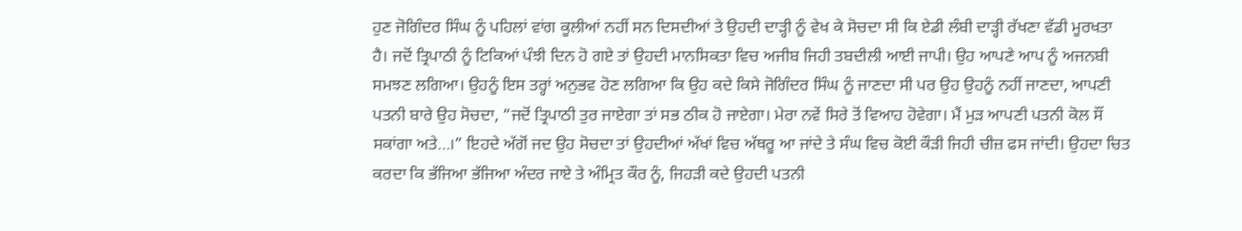ਹੁਣ ਜੋਗਿੰਦਰ ਸਿੰਘ ਨੂੰ ਪਹਿਲਾਂ ਵਾਂਗ ਕੂਲੀਆਂ ਨਹੀਂ ਸਨ ਦਿਸਦੀਆਂ ਤੇ ਉਹਦੀ ਦਾੜ੍ਹੀ ਨੂੰ ਵੇਖ ਕੇ ਸੋਚਦਾ ਸੀ ਕਿ ਏਡੀ ਲੰਬੀ ਦਾੜ੍ਹੀ ਰੱਖਣਾ ਵੱਡੀ ਮੂਰਖਤਾ ਹੈ। ਜਦੋਂ ਤ੍ਰਿਪਾਠੀ ਨੂੰ ਟਿਕਿਆਂ ਪੰਝੀ ਦਿਨ ਹੋ ਗਏ ਤਾਂ ਉਹਦੀ ਮਾਨਸਿਕਤਾ ਵਿਚ ਅਜੀਬ ਜਿਹੀ ਤਬਦੀਲੀ ਆਈ ਜਾਪੀ। ਉਹ ਆਪਣੇ ਆਪ ਨੂੰ ਅਜਨਬੀ ਸਮਝਣ ਲਗਿਆ। ਉਹਨੂੰ ਇਸ ਤਰ੍ਹਾਂ ਅਨੁਭਵ ਹੋਣ ਲਗਿਆ ਕਿ ਉਹ ਕਦੇ ਕਿਸੇ ਜੋਗਿੰਦਰ ਸਿੰਘ ਨੂੰ ਜਾਣਦਾ ਸੀ ਪਰ ਉਹ ਉਹਨੂੰ ਨਹੀਂ ਜਾਣਦਾ, ਆਪਣੀ ਪਤਨੀ ਬਾਰੇ ਉਹ ਸੋਚਦਾ, “ਜਦੋਂ ਤ੍ਰਿਪਾਠੀ ਤੁਰ ਜਾਏਗਾ ਤਾਂ ਸਭ ਠੀਕ ਹੋ ਜਾਏਗਾ। ਮੇਰਾ ਨਵੇਂ ਸਿਰੇ ਤੋਂ ਵਿਆਹ ਹੋਵੇਗਾ। ਮੈਂ ਮੁੜ ਆਪਣੀ ਪਤਨੀ ਕੋਲ ਸੌਂ ਸਕਾਂਗਾ ਅਤੇ…।” ਇਹਦੇ ਅੱਗੋਂ ਜਦ ਉਹ ਸੋਚਦਾ ਤਾਂ ਉਹਦੀਆਂ ਅੱਖਾਂ ਵਿਚ ਅੱਥਰੂ ਆ ਜਾਂਦੇ ਤੇ ਸੰਘ ਵਿਚ ਕੋਈ ਕੌੜੀ ਜਿਹੀ ਚੀਜ਼ ਫਸ ਜਾਂਦੀ। ਉਹਦਾ ਚਿਤ ਕਰਦਾ ਕਿ ਭੱਜਿਆ ਭੱਜਿਆ ਅੰਦਰ ਜਾਏ ਤੇ ਅੰਮ੍ਰਿਤ ਕੌਰ ਨੂੰ, ਜਿਹੜੀ ਕਦੇ ਉਹਦੀ ਪਤਨੀ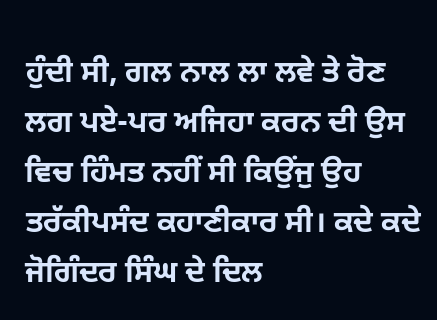ਹੁੰਦੀ ਸੀ, ਗਲ ਨਾਲ ਲਾ ਲਵੇ ਤੇ ਰੋਣ ਲਗ ਪਏ-ਪਰ ਅਜਿਹਾ ਕਰਨ ਦੀ ਉਸ ਵਿਚ ਹਿੰਮਤ ਨਹੀਂ ਸੀ ਕਿਉਂਜੁ ਉਹ ਤਰੱਕੀਪਸੰਦ ਕਹਾਣੀਕਾਰ ਸੀ। ਕਦੇ ਕਦੇ ਜੋਗਿੰਦਰ ਸਿੰਘ ਦੇ ਦਿਲ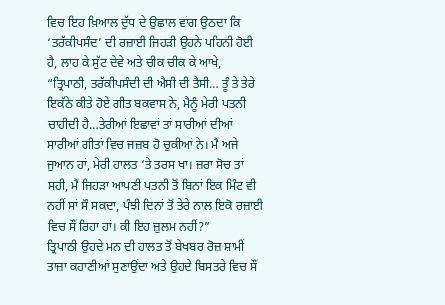ਵਿਚ ਇਹ ਖ਼ਿਆਲ ਦੁੱਧ ਦੇ ਉਛਾਲ ਵਾਂਗ ਉਠਦਾ ਕਿ ‘ਤਰੱਕੀਪਸੰਦ’ ਦੀ ਰਜ਼ਾਈ ਜਿਹੜੀ ਉਹਨੇ ਪਹਿਨੀ ਹੋਈ ਹੈ, ਲਾਹ ਕੇ ਸੁੱਟ ਦੇਵੇ ਅਤੇ ਚੀਕ ਚੀਕ ਕੇ ਆਖੇ, “ਤ੍ਰਿਪਾਠੀ, ਤਰੱਕੀਪਸੰਦੀ ਦੀ ਐਸੀ ਦੀ ਤੈਸੀ… ਤੂੰ ਤੇ ਤੇਰੇ ਇਕੱਠੇ ਕੀਤੇ ਹੋਏ ਗੀਤ ਬਕਵਾਸ ਨੇ, ਮੈਨੂੰ ਮੇਰੀ ਪਤਨੀ ਚਾਹੀਦੀ ਹੈ…ਤੇਰੀਆਂ ਇਛਾਵਾਂ ਤਾਂ ਸਾਰੀਆਂ ਦੀਆਂ ਸਾਰੀਆਂ ਗੀਤਾਂ ਵਿਚ ਜਜ਼ਬ ਹੋ ਚੁਕੀਆਂ ਨੇ। ਮੈਂ ਅਜੇ ਜੁਆਨ ਹਾਂ, ਮੇਰੀ ਹਾਲਤ ‘ਤੇ ਤਰਸ ਖਾ। ਜ਼ਰਾ ਸੋਚ ਤਾਂ ਸਹੀ, ਮੈਂ ਜਿਹੜਾ ਆਪਣੀ ਪਤਨੀ ਤੋਂ ਬਿਨਾਂ ਇਕ ਮਿੰਟ ਵੀ ਨਹੀਂ ਸਾਂ ਸੌ ਸਕਦਾ, ਪੰਝੀ ਦਿਨਾਂ ਤੋਂ ਤੇਰੇ ਨਾਲ ਇਕੋ ਰਜ਼ਾਈ ਵਿਚ ਸੌਂ ਰਿਹਾ ਹਾਂ। ਕੀ ਇਹ ਜ਼ੁਲਮ ਨਹੀਂ?”
ਤ੍ਰਿਪਾਠੀ ਉਹਦੇ ਮਨ ਦੀ ਹਾਲਤ ਤੋਂ ਬੇਖਬਰ ਰੋਜ਼ ਸ਼ਾਮੀਂ ਤਾਜ਼ਾ ਕਹਾਣੀਆਂ ਸੁਣਾਉਂਦਾ ਅਤੇ ਉਹਦੇ ਬਿਸਤਰੇ ਵਿਚ ਸੌਂ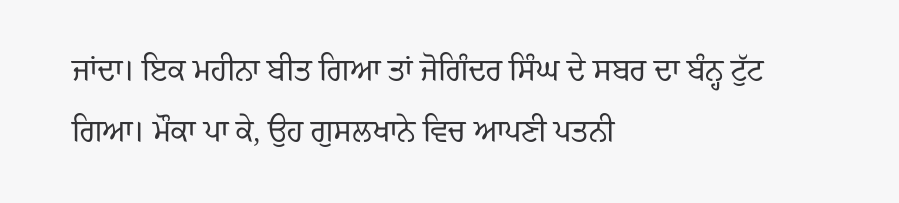ਜਾਂਦਾ। ਇਕ ਮਹੀਨਾ ਬੀਤ ਗਿਆ ਤਾਂ ਜੋਗਿੰਦਰ ਸਿੰਘ ਦੇ ਸਬਰ ਦਾ ਬੰਨ੍ਹ ਟੁੱਟ ਗਿਆ। ਮੌਕਾ ਪਾ ਕੇ, ਉਹ ਗੁਸਲਖਾਨੇ ਵਿਚ ਆਪਣੀ ਪਤਨੀ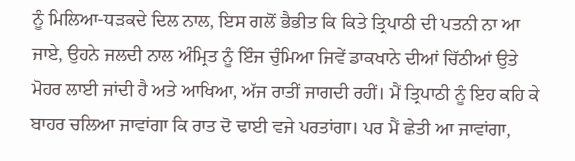ਨੂੰ ਮਿਲਿਆ-ਧੜਕਦੇ ਦਿਲ ਨਾਲ, ਇਸ ਗਲੋਂ ਭੈਭੀਤ ਕਿ ਕਿਤੇ ਤ੍ਰਿਪਾਠੀ ਦੀ ਪਤਨੀ ਨਾ ਆ ਜਾਏ, ਉਹਨੇ ਜਲਦੀ ਨਾਲ ਅੰਮ੍ਰਿਤ ਨੂੰ ਇੰਜ ਚੁੰਮਿਆ ਜਿਵੇਂ ਡਾਕਖਾਨੇ ਦੀਆਂ ਚਿੱਠੀਆਂ ਉਤੇ ਮੋਹਰ ਲਾਈ ਜਾਂਦੀ ਹੈ ਅਤੇ ਆਖਿਆ, ਅੱਜ ਰਾਤੀਂ ਜਾਗਦੀ ਰਹੀਂ। ਮੈਂ ਤ੍ਰਿਪਾਠੀ ਨੂੰ ਇਹ ਕਹਿ ਕੇ ਬਾਹਰ ਚਲਿਆ ਜਾਵਾਂਗਾ ਕਿ ਰਾਤ ਦੋ ਢਾਈ ਵਜੇ ਪਰਤਾਂਗਾ। ਪਰ ਮੈਂ ਛੇਤੀ ਆ ਜਾਵਾਂਗਾ,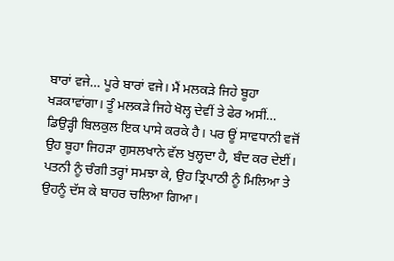ਬਾਰਾਂ ਵਜੇ… ਪੂਰੇ ਬਾਰਾਂ ਵਜੇ। ਮੈਂ ਮਲਕੜੇ ਜਿਹੇ ਬੂਹਾ ਖੜਕਾਵਾਂਗਾ। ਤੂੰ ਮਲਕੜੇ ਜਿਹੇ ਖੋਲ੍ਹ ਦੇਵੀਂ ਤੇ ਫੇਰ ਅਸੀਂ… ਡਿਉੜ੍ਹੀ ਬਿਲਕੁਲ ਇਕ ਪਾਸੇ ਕਰਕੇ ਹੈ। ਪਰ ਊਂ ਸਾਵਧਾਨੀ ਵਜੋਂ ਉਹ ਬੂਹਾ ਜਿਹੜਾ ਗੁਸਲਖਾਨੇ ਵੱਲ ਖੁਲ੍ਹਦਾ ਹੈ, ਬੰਦ ਕਰ ਦੇਈਂ।
ਪਤਨੀ ਨੂੰ ਚੰਗੀ ਤਰ੍ਹਾਂ ਸਮਝਾ ਕੇ, ਉਹ ਤ੍ਰਿਪਾਠੀ ਨੂੰ ਮਿਲਿਆ ਤੇ ਉਹਨੂੰ ਦੱਸ ਕੇ ਬਾਹਰ ਚਲਿਆ ਗਿਆ।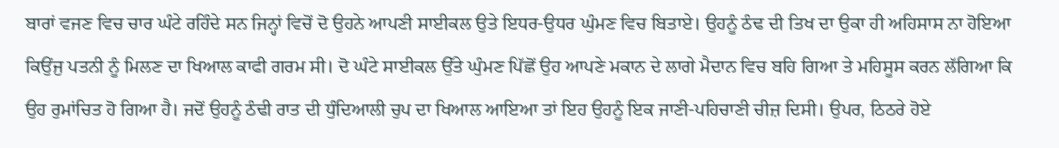ਬਾਰਾਂ ਵਜਣ ਵਿਚ ਚਾਰ ਘੰਟੇ ਰਹਿੰਦੇ ਸਨ ਜਿਨ੍ਹਾਂ ਵਿਚੋਂ ਦੋ ਉਹਨੇ ਆਪਣੀ ਸਾਈਕਲ ਉਤੇ ਇਧਰ-ਉਧਰ ਘੁੰਮਣ ਵਿਚ ਬਿਤਾਏ। ਉਹਨੂੰ ਠੰਢ ਦੀ ਤਿਖ ਦਾ ਉਕਾ ਹੀ ਅਹਿਸਾਸ ਨਾ ਹੋਇਆ ਕਿਉਂਜੁ ਪਤਨੀ ਨੂੰ ਮਿਲਣ ਦਾ ਖਿਆਲ ਕਾਫੀ ਗਰਮ ਸੀ। ਦੋ ਘੰਟੇ ਸਾਈਕਲ ਉੱਤੇ ਘੁੰਮਣ ਪਿੱਛੋਂ ਉਹ ਆਪਣੇ ਮਕਾਨ ਦੇ ਲਾਗੇ ਮੈਦਾਨ ਵਿਚ ਬਹਿ ਗਿਆ ਤੇ ਮਹਿਸੂਸ ਕਰਨ ਲੱਗਿਆ ਕਿ ਉਹ ਰੁਮਾਂਚਿਤ ਹੋ ਗਿਆ ਹੈ। ਜਦੋਂ ਉਹਨੂੰ ਠੰਢੀ ਰਾਤ ਦੀ ਧੁੰਦਿਆਲੀ ਚੁਪ ਦਾ ਖਿਆਲ ਆਇਆ ਤਾਂ ਇਹ ਉਹਨੂੰ ਇਕ ਜਾਣੀ-ਪਹਿਚਾਣੀ ਚੀਜ਼ ਦਿਸੀ। ਉਪਰ, ਠਿਠਰੇ ਹੋਏ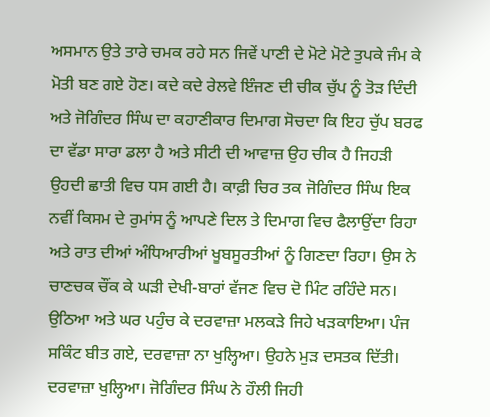ਅਸਮਾਨ ਉਤੇ ਤਾਰੇ ਚਮਕ ਰਹੇ ਸਨ ਜਿਵੇਂ ਪਾਣੀ ਦੇ ਮੋਟੇ ਮੋਟੇ ਤੁਪਕੇ ਜੰਮ ਕੇ ਮੋਤੀ ਬਣ ਗਏ ਹੋਣ। ਕਦੇ ਕਦੇ ਰੇਲਵੇ ਇੰਜਣ ਦੀ ਚੀਕ ਚੁੱਪ ਨੂੰ ਤੋੜ ਦਿੰਦੀ ਅਤੇ ਜੋਗਿੰਦਰ ਸਿੰਘ ਦਾ ਕਹਾਣੀਕਾਰ ਦਿਮਾਗ ਸੋਚਦਾ ਕਿ ਇਹ ਚੁੱਪ ਬਰਫ ਦਾ ਵੱਡਾ ਸਾਰਾ ਡਲਾ ਹੈ ਅਤੇ ਸੀਟੀ ਦੀ ਆਵਾਜ਼ ਉਹ ਚੀਕ ਹੈ ਜਿਹੜੀ ਉਹਦੀ ਛਾਤੀ ਵਿਚ ਧਸ ਗਈ ਹੈ। ਕਾਫ਼ੀ ਚਿਰ ਤਕ ਜੋਗਿੰਦਰ ਸਿੰਘ ਇਕ ਨਵੀਂ ਕਿਸਮ ਦੇ ਰੁਮਾਂਸ ਨੂੰ ਆਪਣੇ ਦਿਲ ਤੇ ਦਿਮਾਗ ਵਿਚ ਫੈਲਾਉਂਦਾ ਰਿਹਾ ਅਤੇ ਰਾਤ ਦੀਆਂ ਅੰਧਿਆਰੀਆਂ ਖੂਬਸੂਰਤੀਆਂ ਨੂੰ ਗਿਣਦਾ ਰਿਹਾ। ਉਸ ਨੇ ਚਾਣਚਕ ਚੌਂਕ ਕੇ ਘੜੀ ਦੇਖੀ-ਬਾਰਾਂ ਵੱਜਣ ਵਿਚ ਦੋ ਮਿੰਟ ਰਹਿੰਦੇ ਸਨ। ਉਠਿਆ ਅਤੇ ਘਰ ਪਹੁੰਚ ਕੇ ਦਰਵਾਜ਼ਾ ਮਲਕੜੇ ਜਿਹੇ ਖੜਕਾਇਆ। ਪੰਜ ਸਕਿੰਟ ਬੀਤ ਗਏ, ਦਰਵਾਜ਼ਾ ਨਾ ਖੁਲ੍ਹਿਆ। ਉਹਨੇ ਮੁੜ ਦਸਤਕ ਦਿੱਤੀ। ਦਰਵਾਜ਼ਾ ਖੁਲ੍ਹਿਆ। ਜੋਗਿੰਦਰ ਸਿੰਘ ਨੇ ਹੌਲੀ ਜਿਹੀ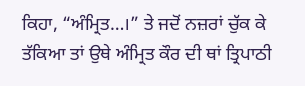ਕਿਹਾ, “ਅੰਮ੍ਰਿਤ…।” ਤੇ ਜਦੋਂ ਨਜ਼ਰਾਂ ਚੁੱਕ ਕੇ ਤੱਕਿਆ ਤਾਂ ਉਥੇ ਅੰਮ੍ਰਿਤ ਕੌਰ ਦੀ ਥਾਂ ਤ੍ਰਿਪਾਠੀ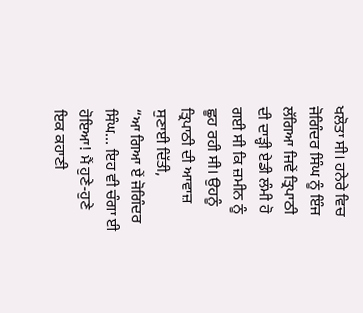ਖਲੋਤਾ ਸੀ। ਹਨੇਰੇ ਵਿਚ ਜੋਗਿੰਦਰ ਸਿੰਘ ਨੂੰ ਇੰਜ ਲੱਗਿਆ ਜਿਵੇਂ ਤ੍ਰਿਪਾਠੀ ਦੀ ਦਾੜ੍ਹੀ ਏਡੀ ਲੰਮੀ ਹੋ ਗਈ ਸੀ ਕਿ ਜ਼ਮੀਨ ਨੂੰ ਛੂਹ ਰਹੀ ਸੀ। ਉਹਨੂੰ ਤ੍ਰਿਪਾਠੀ ਦੀ ਆਵਾਜ਼ ਸੁਣਾਈ ਦਿੱਤੀ,
“ਆ ਗਿਆ ਏਂ ਜੋਗਿੰਦਰ ਸਿੰਘ… ਇਹ ਵੀ ਚੰਗਾ ਈ ਹੋਇਆ! ਮੈਂ ਹੁਣੇ-ਹੁਣੇ ਇਕ ਕਹਾਣੀ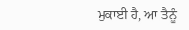ਮੁਕਾਈ ਹੈ, ਆ ਤੈਨੂੰ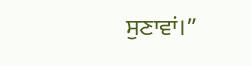ਸੁਣਾਵਾਂ।”